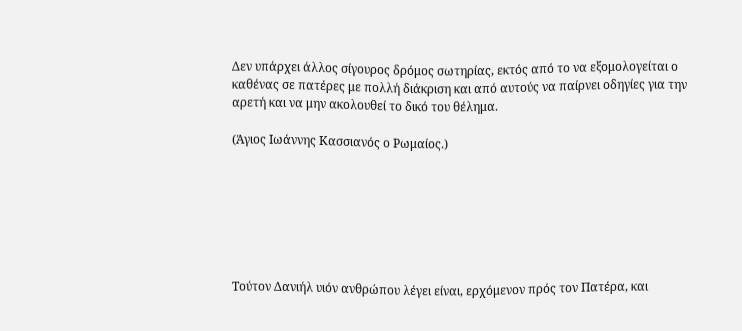Δεν υπάρχει άλλος σίγουρος δρόμος σωτηρίας, εκτός από το να εξομολογείται ο καθένας σε πατέρες με πολλή διάκριση και από αυτούς να παίρνει οδηγίες για την αρετή και να μην ακολουθεί το δικό του θέλημα.

(Άγιος Ιωάννης Κασσιανός ο Ρωμαίος.)







Τούτον Δανιήλ υιόν ανθρώπου λέγει είναι, ερχόμενον πρός τον Πατέρα, και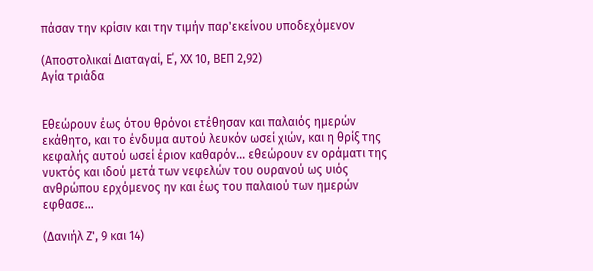πάσαν την κρίσιν και την τιμήν παρ'εκείνου υποδεχόμενον

(Αποστολικαί Διαταγαί, Ε΄, ΧΧ 10, ΒΕΠ 2,92)
Αγία τριάδα


Εθεώρουν έως ότου θρόνοι ετέθησαν και παλαιός ημερών εκάθητο, και το ένδυμα αυτού λευκόν ωσεί χιών, και η θρίξ της κεφαλής αυτού ωσεί έριον καθαρόν... εθεώρουν εν οράματι της νυκτός και ιδού μετά των νεφελών του ουρανού ως υιός ανθρώπου ερχόμενος ην και έως του παλαιού των ημερών εφθασε...

(Δανιήλ Ζ', 9 και 14)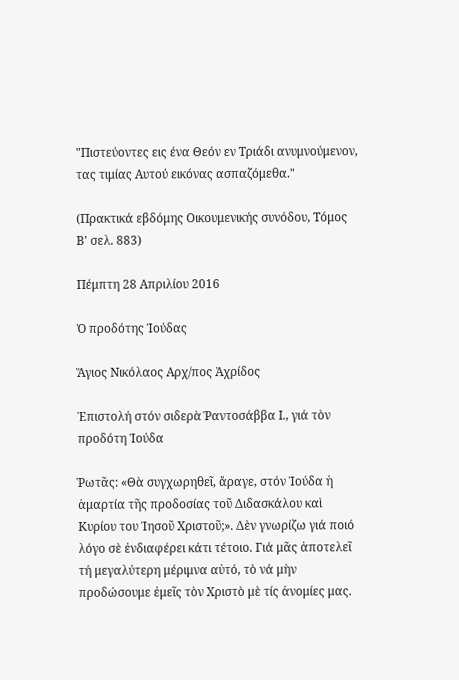"Πιστεύοντες εις ένα Θεόν εν Τριάδι ανυμνούμενον, τας τιμίας Αυτού εικόνας ασπαζόμεθα."

(Πρακτικά εβδόμης Οικουμενικής συνόδου, Τόμος Β' σελ. 883)

Πέμπτη 28 Απριλίου 2016

Ὁ προδότης Ἰούδας

Ἅγιος Νικόλαος Αρχ/πος Ἀχρίδος

Ἐπιστολή στόν σιδερὰ Ῥαντοσάββα Ι., γιά τὸν προδότη Ἰούδα

Ῥωτᾶς: «Θὰ συγχωρηθεῖ, ἄραγε, στόν Ἰούδα ἡ ἁμαρτία τῆς προδοσίας τοῦ Διδασκάλου καὶ Κυρίου του Ἰησοῦ Χριστοῦ;». Δὲν γνωρίζω γιά ποιό λόγο σὲ ἐνδιαφέρει κάτι τέτοιο. Γιά μᾶς ἀποτελεῖ τή μεγαλύτερη μέριμνα αὐτό, τὸ νά μὴν προδώσουμε ἐμεῖς τὸν Χριστὸ μὲ τίς ἀνομίες μας.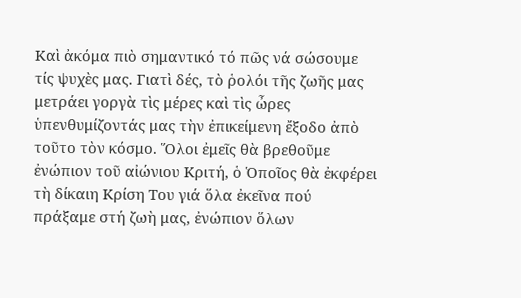Καὶ ἀκόμα πιὸ σημαντικό τό πῶς νά σώσουμε τίς ψυχὲς μας. Γιατὶ δές, τὸ ῥολόι τῆς ζωῆς μας μετράει γοργὰ τὶς μέρες καὶ τὶς ὦρες ὑπενθυμίζοντάς μας τὴν ἐπικείμενη ἔξοδο ἀπὸ τοῦτο τὸν κόσμο. Ὅλοι ἐμεῖς θὰ βρεθοῦμε ἐνώπιον τοῦ αἰώνιου Κριτή, ὁ Ὁποῖος θὰ ἐκφέρει τὴ δίκαιη Κρίση Του γιά ὅλα ἐκεῖνα πού πράξαμε στή ζωὴ μας, ἐνώπιον ὅλων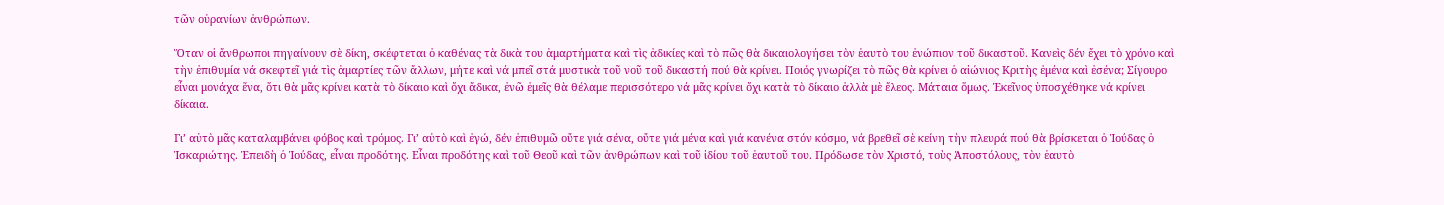τῶν οὐρανίων ἀνθρώπων.

Ὅταν οἱ ἄνθρωποι πηγαίνουν σὲ δίκη, σκέφτεται ὁ καθένας τὰ δικὰ του ἁμαρτήματα καὶ τὶς ἀδικίες καὶ τὸ πῶς θὰ δικαιολογήσει τὸν ἑαυτὸ του ἐνώπιον τοῦ δικαστοῦ. Κανεὶς δέν ἔχει τὸ χρόνο καὶ τὴν ἐπιθυμία νά σκεφτεῖ γιά τὶς ἁμαρτίες τῶν ἄλλων, μήτε καὶ νά μπεῖ στά μυστικὰ τοῦ νοῦ τοῦ δικαστή πού θὰ κρίνει. Ποιός γνωρίζει τὸ πῶς θὰ κρίνει ὁ αἰώνιος Κριτὴς ἐμένα καὶ ἐσένα; Σίγουρο εἶναι μονάχα ἕνα, ὅτι θὰ μᾶς κρίνει κατὰ τὸ δίκαιο καὶ ὄχι ἄδικα, ἐνῶ ἐμεῖς θὰ θέλαμε περισσότερο νά μᾶς κρίνει ὄχι κατὰ τὸ δίκαιο ἀλλὰ μὲ ἔλεος. Μάταια ὅμως. Ἐκεῖνος ὑποσχέθηκε νά κρίνει δίκαια.

Γι’ αὐτὸ μᾶς καταλαμβάνει φόβος καὶ τρόμος. Γι’ αὐτὸ καὶ ἐγώ, δέν ἐπιθυμῶ οὔτε γιά σένα, οὔτε γιά μένα καὶ γιά κανένα στόν κόσμο, νά βρεθεῖ σὲ κείνη τὴν πλευρά πού θὰ βρίσκεται ὁ Ἰούδας ὁ Ἰσκαριώτης. Ἐπειδὴ ὁ Ἰούδας, εἶναι προδότης. Εἶναι προδότης καὶ τοῦ Θεοῦ καὶ τῶν ἀνθρώπων καὶ τοῦ ἰδίου τοῦ ἑαυτοῦ του. Πρόδωσε τὸν Χριστό, τοὺς Ἀποστόλους, τὸν ἑαυτὸ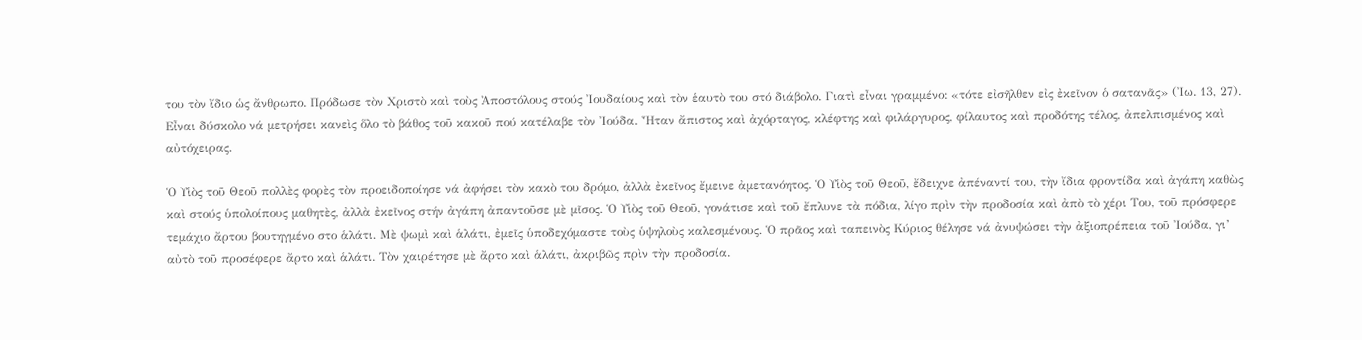του τὸν ἴδιο ὡς ἄνθρωπο. Πρόδωσε τὸν Χριστὸ καὶ τοὺς Ἀποστόλους στούς Ἰουδαίους καὶ τὸν ἑαυτὸ του στό διάβολο. Γιατὶ εἶναι γραμμένο: «τότε εἰσῆλθεν εἰς ἐκεῖνον ὁ σατανᾶς» (Ἰω. 13, 27). Εἶναι δύσκολο νά μετρήσει κανεὶς ὅλο τὸ βάθος τοῦ κακοῦ πού κατέλαβε τὸν Ἰούδα. Ἦταν ἄπιστος καὶ ἀχόρταγος, κλέφτης καὶ φιλάργυρος, φίλαυτος καὶ προδότης τέλος, ἀπελπισμένος καὶ αὐτόχειρας.

Ὁ Υἱὸς τοῦ Θεοῦ πολλὲς φορὲς τὸν προειδοποίησε νά ἀφήσει τὸν κακὸ του δρόμο, ἀλλὰ ἐκεῖνος ἔμεινε ἀμετανόητος. Ὁ Υἱὸς τοῦ Θεοῦ, ἔδειχνε ἀπέναντί του, τὴν ἴδια φροντίδα καὶ ἀγάπη καθὼς καὶ στούς ὑπολοίπους μαθητὲς, ἀλλὰ ἐκεῖνος στήν ἀγάπη ἀπαντοῦσε μὲ μῖσος. Ὁ Υἱὸς τοῦ Θεοῦ, γονάτισε καὶ τοῦ ἔπλυνε τὰ πόδια, λίγο πρὶν τὴν προδοσία καὶ ἀπὸ τὸ χέρι Του, τοῦ πρόσφερε τεμάχιο ἄρτου βουτηγμένο στο ἁλάτι. Μὲ ψωμὶ καὶ ἁλάτι, ἐμεῖς ὑποδεχόμαστε τοὺς ὑψηλοὺς καλεσμένους. Ὁ πρᾶος καὶ ταπεινὸς Κύριος θέλησε νά ἀνυψώσει τὴν ἀξιοπρέπεια τοῦ Ἰούδα, γι’ αὐτὸ τοῦ προσέφερε ἄρτο καὶ ἁλάτι. Τὸν χαιρέτησε μὲ ἄρτο καὶ ἁλάτι, ἀκριβῶς πρὶν τὴν προδοσία.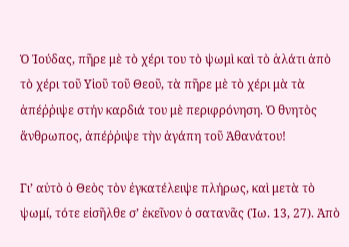Ὁ Ἰούδας, πῆρε μὲ τὸ χέρι του τὸ ψωμὶ καὶ τὸ ἁλάτι ἀπὸ τὸ χέρι τοῦ Υἱοῦ τοῦ Θεοῦ, τὰ πῆρε μὲ τὸ χέρι μὰ τὰ ἀπέῤῥιψε στήν καρδιά του μὲ περιφρόνηση. Ὁ θνητὸς ἄνθρωπος, ἀπέῤῥιψε τὴν ἀγάπη τοῦ Ἀθανάτου!

Γι’ αὐτὸ ὁ Θεὸς τὸν ἐγκατέλειψε πλήρως, καὶ μετὰ τὸ ψωμί, τότε εἰσῆλθε σ’ ἐκεῖνον ὁ σατανᾶς (Ἰω. 13, 27). Ἀπὸ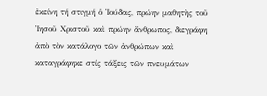ἐκείνη τή στιγμή ὁ Ἰούδας, πρώην μαθητὴς τοῦ Ἰησοῦ Χριστοῦ καὶ πρώην ἄνθρωπος, διεγράφη ἀπὸ τὸν κατάλογο τῶν ἀνθρώπων καὶ καταγράφηκε στίς τάξεις τῶν πνευμάτων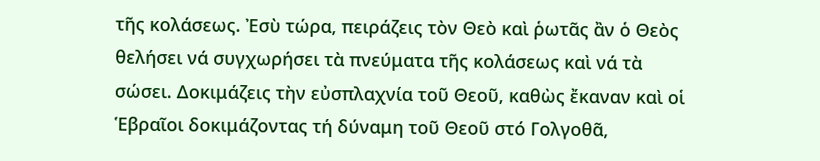τῆς κολάσεως. Ἐσὺ τώρα, πειράζεις τὸν Θεὸ καὶ ῥωτᾶς ἂν ὁ Θεὸς θελήσει νά συγχωρήσει τὰ πνεύματα τῆς κολάσεως καὶ νά τὰ σώσει. Δοκιμάζεις τὴν εὐσπλαχνία τοῦ Θεοῦ, καθὼς ἔκαναν καὶ οἱ Ἑβραῖοι δοκιμάζοντας τή δύναμη τοῦ Θεοῦ στό Γολγοθᾶ,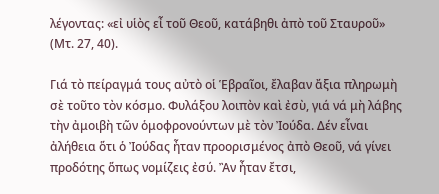λέγοντας: «εἰ υἱὸς εἶ τοῦ Θεοῦ, κατάβηθι ἀπὸ τοῦ Σταυροῦ» (Μτ. 27, 40).

Γιά τὸ πείραγμά τους αὐτὸ οἱ Ἑβραῖοι, ἔλαβαν ἄξια πληρωμὴ σὲ τοῦτο τὸν κόσμο. Φυλάξου λοιπὸν καὶ ἐσὺ, γιά νά μὴ λάβης τὴν ἀμοιβὴ τῶν ὁμοφρονούντων μὲ τὸν Ἰούδα. Δέν εἶναι ἀλήθεια ὅτι ὁ Ἰούδας ἦταν προορισμένος ἀπὸ Θεοῦ, νά γίνει προδότης ὅπως νομίζεις ἐσύ. Ἂν ἦταν ἔτσι,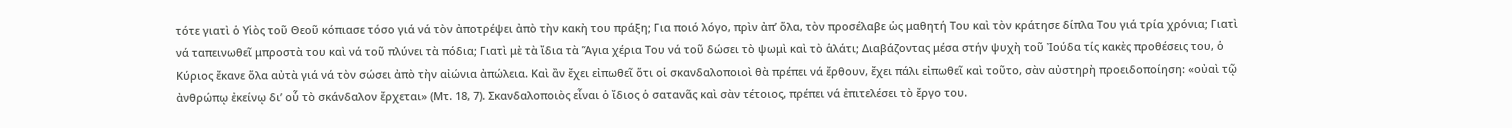τότε γιατὶ ὁ Υἱὸς τοῦ Θεοῦ κόπιασε τόσο γιά νά τὸν ἀποτρέψει ἀπὸ τὴν κακὴ του πράξη; Για ποιό λόγο, πρὶν ἀπ’ ὅλα, τὸν προσέλαβε ὡς μαθητή Του καὶ τὸν κράτησε δίπλα Του γιά τρία χρόνια; Γιατὶ νά ταπεινωθεῖ μπροστὰ του καὶ νά τοῦ πλύνει τὰ πόδια; Γιατὶ μὲ τὰ ἴδια τὰ Ἅγια χέρια Του νά τοῦ δώσει τὸ ψωμὶ καὶ τὸ ἁλάτι; Διαβάζοντας μέσα στήν ψυχὴ τοῦ Ἰούδα τίς κακὲς προθέσεις του, ὁ Κύριος ἔκανε ὅλα αὐτὰ γιά νά τὸν σώσει ἀπὸ τὴν αἰώνια ἀπώλεια. Καὶ ἂν ἔχει εἰπωθεῖ ὅτι οἱ σκανδαλοποιοὶ θὰ πρέπει νά ἔρθουν, ἔχει πάλι εἰπωθεῖ καὶ τοῦτο, σὰν αὐστηρὴ προειδοποίηση: «οὐαὶ τῷ ἀνθρώπῳ ἐκείνῳ δι’ οὗ τὸ σκάνδαλον ἔρχεται» (Μτ. 18, 7). Σκανδαλοποιὸς εἶναι ὁ ἴδιος ὁ σατανᾶς καὶ σὰν τέτοιος, πρέπει νά ἐπιτελέσει τὸ ἔργο του.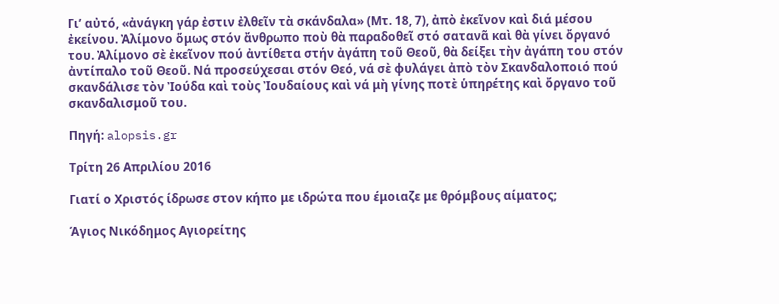Γι’ αὐτό, «ἀνάγκη γάρ ἐστιν ἐλθεῖν τὰ σκάνδαλα» (Μτ. 18, 7), ἀπὸ ἐκεῖνον καὶ διά μέσου ἐκείνου. Ἀλίμονο ὅμως στόν ἄνθρωπο ποὺ θὰ παραδοθεῖ στό σατανᾶ καὶ θὰ γίνει ὄργανό του. Ἀλίμονο σὲ ἐκεῖνον πού ἀντίθετα στήν ἀγάπη τοῦ Θεοῦ, θὰ δείξει τὴν ἀγάπη του στόν ἀντίπαλο τοῦ Θεοῦ. Νά προσεύχεσαι στόν Θεό, νά σὲ φυλάγει ἀπὸ τὸν Σκανδαλοποιό πού σκανδάλισε τὸν Ἰούδα καὶ τοὺς Ἰουδαίους καὶ νά μὴ γίνης ποτὲ ὑπηρέτης καὶ ὄργανο τοῦ σκανδαλισμοῦ του.

Πηγή: alopsis.gr

Τρίτη 26 Απριλίου 2016

Γιατί ο Χριστός ίδρωσε στον κήπο με ιδρώτα που έμοιαζε με θρόμβους αίματος;

Άγιος Νικόδημος Αγιορείτης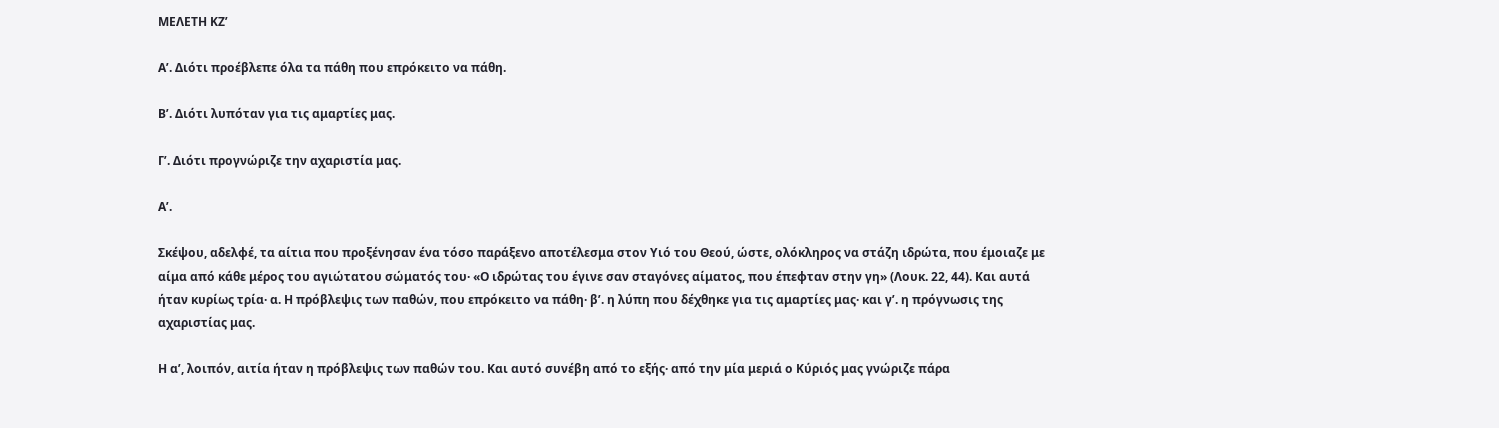ΜΕΛΕΤΗ ΚΖ’

Α’. Διότι προέβλεπε όλα τα πάθη που επρόκειτο να πάθη.

Β’. Διότι λυπόταν για τις αμαρτίες μας.

Γ’. Διότι προγνώριζε την αχαριστία μας.

Α’.

Σκέψου, αδελφέ, τα αίτια που προξένησαν ένα τόσο παράξενο αποτέλεσμα στον Υιό του Θεού, ώστε, ολόκληρος να στάζη ιδρώτα, που έμοιαζε με αίμα από κάθε μέρος του αγιώτατου σώματός του· «Ο ιδρώτας του έγινε σαν σταγόνες αίματος, που έπεφταν στην γη» (Λουκ. 22, 44). Και αυτά ήταν κυρίως τρία· α. Η πρόβλεψις των παθών, που επρόκειτο να πάθη· β’. η λύπη που δέχθηκε για τις αμαρτίες μας· και γ’. η πρόγνωσις της αχαριστίας μας.

Η α’, λοιπόν, αιτία ήταν η πρόβλεψις των παθών του. Και αυτό συνέβη από το εξής· από την μία μεριά ο Κύριός μας γνώριζε πάρα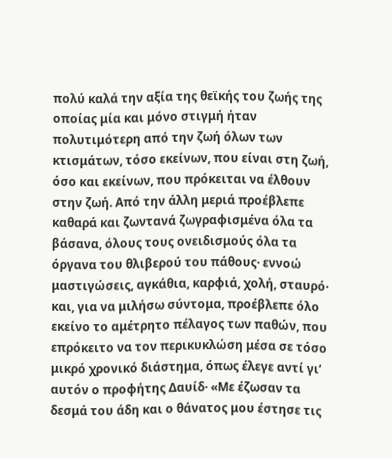πολύ καλά την αξία της θεϊκής του ζωής της οποίας μία και μόνο στιγμή ήταν πολυτιμότερη από την ζωή όλων των κτισμάτων, τόσο εκείνων, που είναι στη ζωή, όσο και εκείνων, που πρόκειται να έλθουν στην ζωή. Από την άλλη μεριά προέβλεπε καθαρά και ζωντανά ζωγραφισμένα όλα τα βάσανα, όλους τους ονειδισμούς όλα τα όργανα του θλιβερού του πάθους· εννοώ μαστιγώσεις, αγκάθια, καρφιά, χολή, σταυρό· και, για να μιλήσω σύντομα, προέβλεπε όλο εκείνο το αμέτρητο πέλαγος των παθών, που επρόκειτο να τον περικυκλώση μέσα σε τόσο μικρό χρονικό διάστημα, όπως έλεγε αντί γι’ αυτόν ο προφήτης Δαυίδ· «Με έζωσαν τα δεσμά του άδη και ο θάνατος μου έστησε τις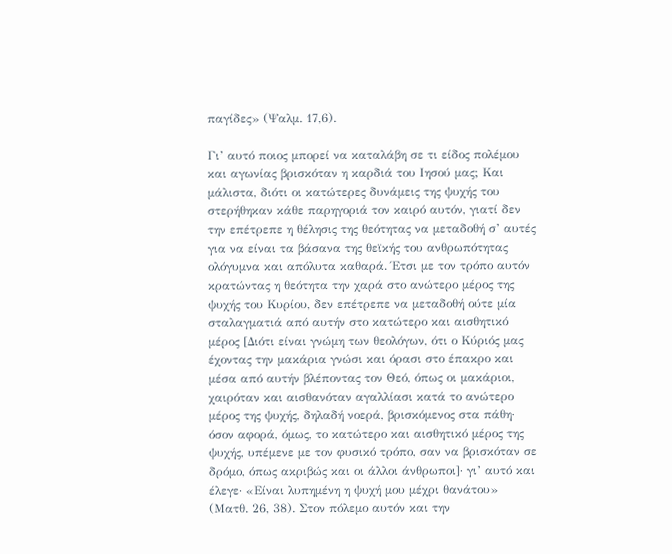παγίδες» (Ψαλμ. 17,6).

Γι’ αυτό ποιος μπορεί να καταλάβη σε τι είδος πολέμου και αγωνίας βρισκόταν η καρδιά του Ιησού μας; Και μάλιστα, διότι οι κατώτερες δυνάμεις της ψυχής του στερήθηκαν κάθε παρηγοριά τον καιρό αυτόν, γιατί δεν την επέτρεπε η θέλησις της θεότητας να μεταδοθή σ’ αυτές για να είναι τα βάσανα της θεϊκής του ανθρωπότητας ολόγυμνα και απόλυτα καθαρά. Έτσι με τον τρόπο αυτόν κρατώντας η θεότητα την χαρά στο ανώτερο μέρος της ψυχής του Κυρίου, δεν επέτρεπε να μεταδοθή ούτε μία σταλαγματιά από αυτήν στο κατώτερο και αισθητικό μέρος [Διότι είναι γνώμη των θεολόγων, ότι ο Κύριός μας έχοντας την μακάρια γνώσι και όρασι στο έπακρο και μέσα από αυτήν βλέποντας τον Θεό, όπως οι μακάριοι, χαιρόταν και αισθανόταν αγαλλίασι κατά το ανώτερο μέρος της ψυχής, δηλαδή νοερά, βρισκόμενος στα πάθη· όσον αφορά, όμως, το κατώτερο και αισθητικό μέρος της ψυχής, υπέμενε με τον φυσικό τρόπο, σαν να βρισκόταν σε δρόμο, όπως ακριβώς και οι άλλοι άνθρωποι]· γι’ αυτό και έλεγε· «Είναι λυπημένη η ψυχή μου μέχρι θανάτου» (Ματθ. 26, 38). Στον πόλεμο αυτόν και την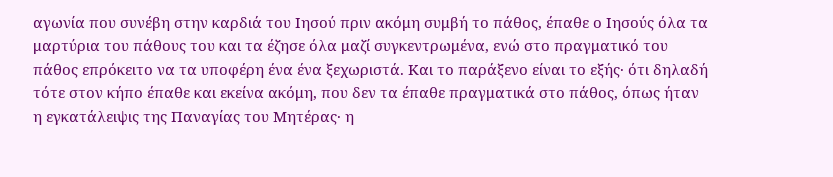αγωνία που συνέβη στην καρδιά του Ιησού πριν ακόμη συμβή το πάθος, έπαθε ο Ιησούς όλα τα μαρτύρια του πάθους του και τα έζησε όλα μαζί συγκεντρωμένα, ενώ στο πραγματικό του πάθος επρόκειτο να τα υποφέρη ένα ένα ξεχωριστά. Και το παράξενο είναι το εξής· ότι δηλαδή τότε στον κήπο έπαθε και εκείνα ακόμη, που δεν τα έπαθε πραγματικά στο πάθος, όπως ήταν η εγκατάλειψις της Παναγίας του Μητέρας· η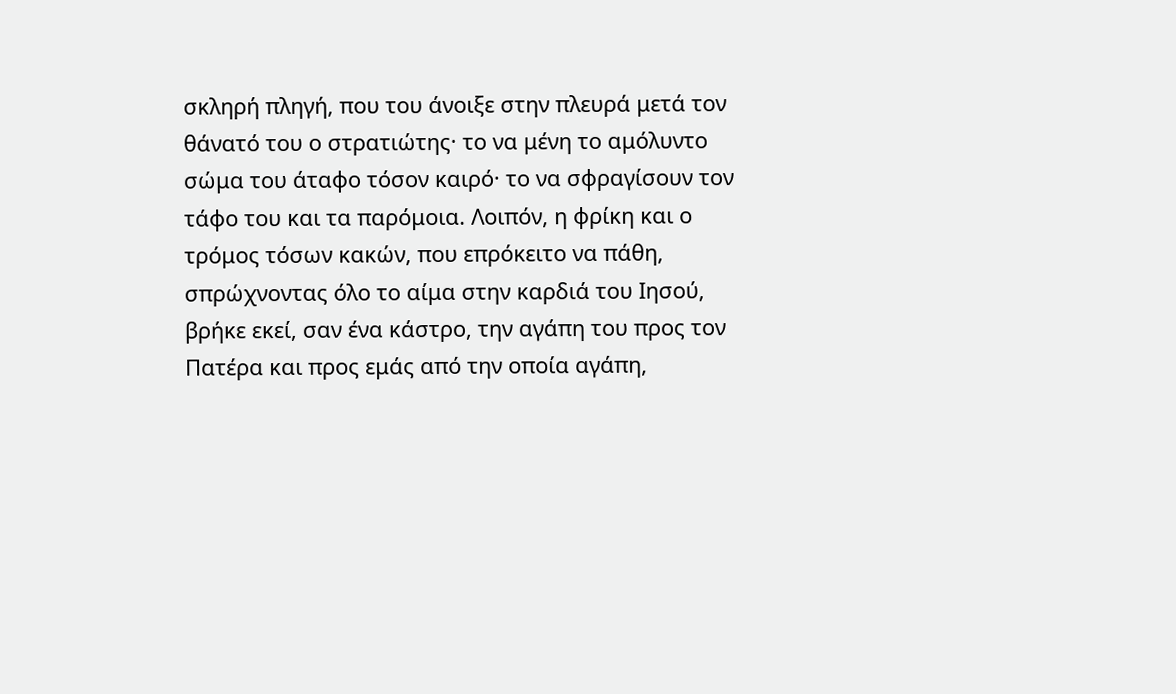σκληρή πληγή, που του άνοιξε στην πλευρά μετά τον θάνατό του ο στρατιώτης· το να μένη το αμόλυντο σώμα του άταφο τόσον καιρό· το να σφραγίσουν τον τάφο του και τα παρόμοια. Λοιπόν, η φρίκη και ο τρόμος τόσων κακών, που επρόκειτο να πάθη, σπρώχνοντας όλο το αίμα στην καρδιά του Ιησού, βρήκε εκεί, σαν ένα κάστρο, την αγάπη του προς τον Πατέρα και προς εμάς από την οποία αγάπη,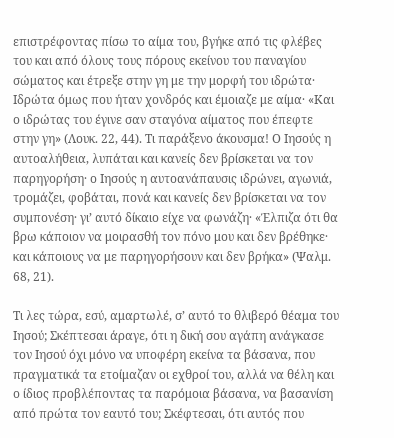επιστρέφοντας πίσω το αίμα του, βγήκε από τις φλέβες του και από όλους τους πόρους εκείνου του παναγίου σώματος και έτρεξε στην γη με την μορφή του ιδρώτα· Ιδρώτα όμως που ήταν χονδρός και έμοιαζε με αίμα· «Και ο ιδρώτας του έγινε σαν σταγόνα αίματος που έπεφτε στην γη» (Λουκ. 22, 44). Τι παράξενο άκουσμα! Ο Ιησούς η αυτοαλήθεια, λυπάται και κανείς δεν βρίσκεται να τον παρηγορήση· ο Ιησούς η αυτοανάπαυσις ιδρώνει, αγωνιά, τρομάζει, φοβάται, πονά και κανείς δεν βρίσκεται να τον συμπονέση· γι’ αυτό δίκαιο είχε να φωνάζη· «Έλπιζα ότι θα βρω κάποιον να μοιρασθή τον πόνο μου και δεν βρέθηκε· και κάποιους να με παρηγορήσουν και δεν βρήκα» (Ψαλμ. 68, 21).

Τι λες τώρα, εσύ, αμαρτωλέ, σ’ αυτό το θλιβερό θέαμα του Ιησού; Σκέπτεσαι άραγε, ότι η δική σου αγάπη ανάγκασε τον Ιησού όχι μόνο να υποφέρη εκείνα τα βάσανα, που πραγματικά τα ετοίμαζαν οι εχθροί του, αλλά να θέλη και ο ίδιος προβλέποντας τα παρόμοια βάσανα, να βασανίση από πρώτα τον εαυτό του; Σκέφτεσαι, ότι αυτός που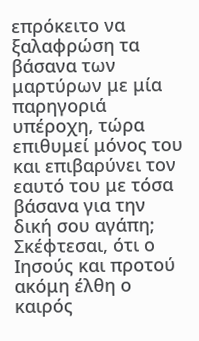επρόκειτο να ξαλαφρώση τα βάσανα των μαρτύρων με μία παρηγοριά υπέροχη, τώρα επιθυμεί μόνος του και επιβαρύνει τον εαυτό του με τόσα βάσανα για την δική σου αγάπη; Σκέφτεσαι, ότι ο Ιησούς και προτού ακόμη έλθη ο καιρός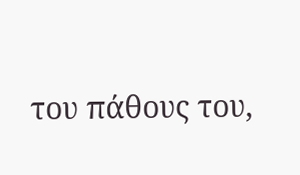του πάθους του,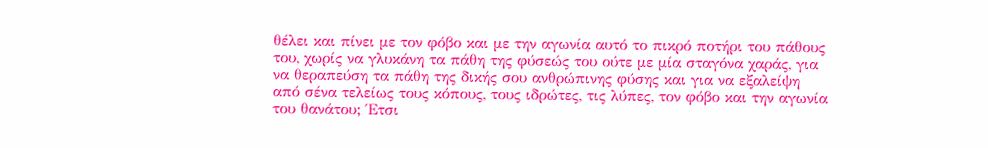θέλει και πίνει με τον φόβο και με την αγωνία αυτό το πικρό ποτήρι του πάθους του, χωρίς να γλυκάνη τα πάθη της φύσεώς του ούτε με μία σταγόνα χαράς, για να θεραπεύση τα πάθη της δικής σου ανθρώπινης φύσης και για να εξαλείψη από σένα τελείως τους κόπους, τους ιδρώτες, τις λύπες, τον φόβο και την αγωνία του θανάτου; Έτσι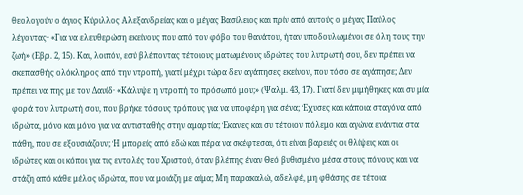θεολογούν ο άγιος Κύριλλος Αλεξανδρείας και ο μέγας Βασίλειος και πρίν από αυτούς ο μέγας Παύλος λέγοντας· «Για να ελευθερώση εκείνους που από τον φόβο του θανάτου, ήταν υποδουλωμένοι σε όλη τους την ζωή» (Εβρ. 2, 15). Και, λοιπόν, εσύ βλέποντας τέτοιους ματωμένους ιδρώτες του λυτρωτή σου, δεν πρέπει να σκεπασθής ολόκληρος από την ντροπή, γιατί μέχρι τώρα δεν αγάπησες εκείνον, που τόσο σε αγάπησε; Δεν πρέπει να πης με τον Δαυίδ· «Κάλυψε η ντροπή το πρόσωπό μου;» (Ψαλμ. 43, 17). Γιατί δεν μιμήθηκες και συ μία φορά τον λυτρωτή σου, που βρήκε τόσους τρόπους για να υποφέρη για σένα; Έχυσες και κάποια σταγόνα από ιδρώτα, μόνο και μόνο για να αντισταθής στην αμαρτία; Έκανες και συ τέτοιον πόλεμο και αγώνα ενάντια στα πάθη, που σε εξουσιάζουν; Ή μπορείς από εδώ και πέρα να σκέφτεσαι, ότι είναι βαρειές οι θλίψεις και οι ιδρώτες και οι κόποι για τις εντολές του Χριστού, όταν βλέπης έναν Θεό βυθισμένο μέσα στους πόνους και να στάζη από κάθε μέλος ιδρώτα, που να μοιάζη με αίμα; Μη παρακαλώ, αδελφέ, μη φθάσης σε τέτοια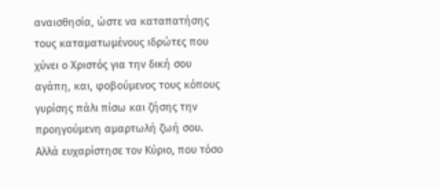αναισθησία, ώστε να καταπατήσης τους καταματωμένους ιδρώτες που χύνει ο Χριστός για την δική σου αγάπη, και, φοβούμενος τους κόπους γυρίσης πάλι πίσω και ζήσης την προηγούμενη αμαρτωλή ζωή σου. Αλλά ευχαρίστησε τον Κύριο, που τόσο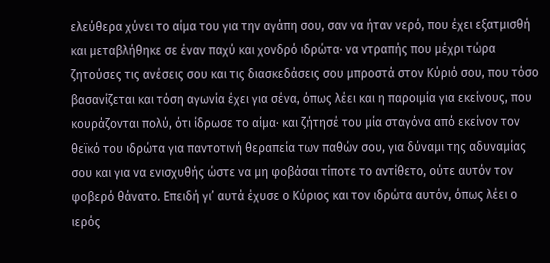ελεύθερα χύνει το αίμα του για την αγάπη σου, σαν να ήταν νερό, που έχει εξατμισθή και μεταβλήθηκε σε έναν παχύ και χονδρό ιδρώτα· να ντραπής που μέχρι τώρα ζητούσες τις ανέσεις σου και τις διασκεδάσεις σου μπροστά στον Κύριό σου, που τόσο βασανίζεται και τόση αγωνία έχει για σένα, όπως λέει και η παροιμία για εκείνους, που κουράζονται πολύ, ότι ίδρωσε το αίμα· και ζήτησέ του μία σταγόνα από εκείνον τον θεϊκό του ιδρώτα για παντοτινή θεραπεία των παθών σου, για δύναμι της αδυναμίας σου και για να ενισχυθής ώστε να μη φοβάσαι τίποτε το αντίθετο, ούτε αυτόν τον φοβερό θάνατο. Επειδή γι’ αυτά έχυσε ο Κύριος και τον ιδρώτα αυτόν, όπως λέει ο ιερός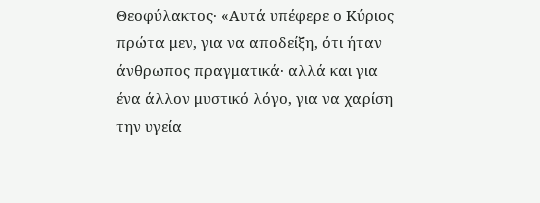Θεοφύλακτος· «Αυτά υπέφερε ο Κύριος πρώτα μεν, για να αποδείξη, ότι ήταν άνθρωπος πραγματικά· αλλά και για ένα άλλον μυστικό λόγο, για να χαρίση την υγεία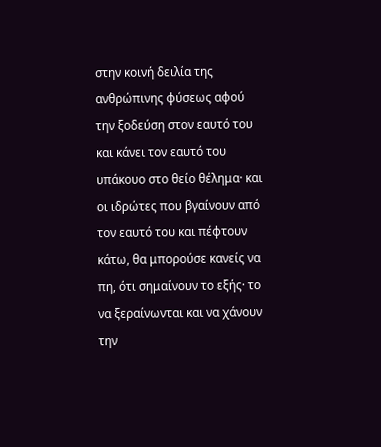στην κοινή δειλία της ανθρώπινης φύσεως αφού την ξοδεύση στον εαυτό του και κάνει τον εαυτό του υπάκουο στο θείο θέλημα· και οι ιδρώτες που βγαίνουν από τον εαυτό του και πέφτουν κάτω, θα μπορούσε κανείς να πη, ότι σημαίνουν το εξής· το να ξεραίνωνται και να χάνουν την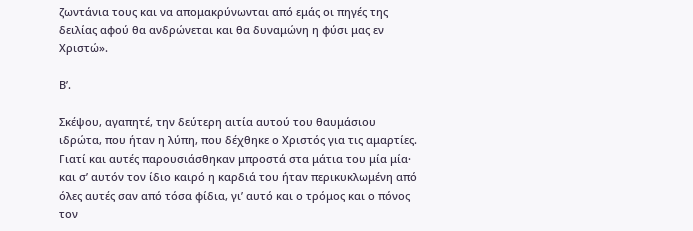ζωντάνια τους και να απομακρύνωνται από εμάς οι πηγές της δειλίας αφού θα ανδρώνεται και θα δυναμώνη η φύσι μας εν Χριστώ».

Β’.

Σκέψου, αγαπητέ, την δεύτερη αιτία αυτού του θαυμάσιου ιδρώτα, που ήταν η λύπη, που δέχθηκε ο Χριστός για τις αμαρτίες. Γιατί και αυτές παρουσιάσθηκαν μπροστά στα μάτια του μία μία· και σ’ αυτόν τον ίδιο καιρό η καρδιά του ήταν περικυκλωμένη από όλες αυτές σαν από τόσα φίδια, γι’ αυτό και ο τρόμος και ο πόνος τον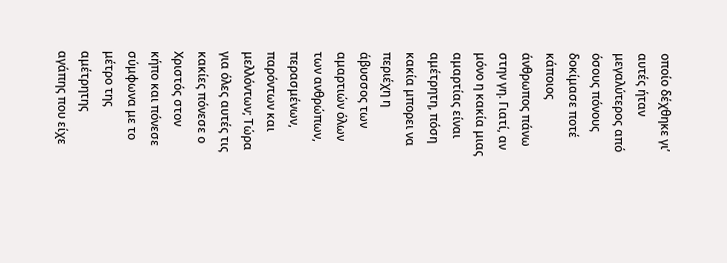οποίο δέχθηκε γι’ αυτές ήταν μεγαλύτερος από όσους πόνους δοκίμασε ποτέ κάποιος άνθρωπος πάνω στην γη. Γιατί, αν μόνο η κακία μιας αμαρτίας είναι αμέτρητη, πόση κακία μπορει να περιέχη η άβυσσος των αμαρτιών όλων των ανθρώπων, περασμένων, παρόντων και μελλόντων; Τώρα για όλες αυτές τις κακίες πόνεσε ο Χριστός στον κήπο και πόνεσε σύμφωνα με το μέτρο της αμέτρητης αγάπης που είχε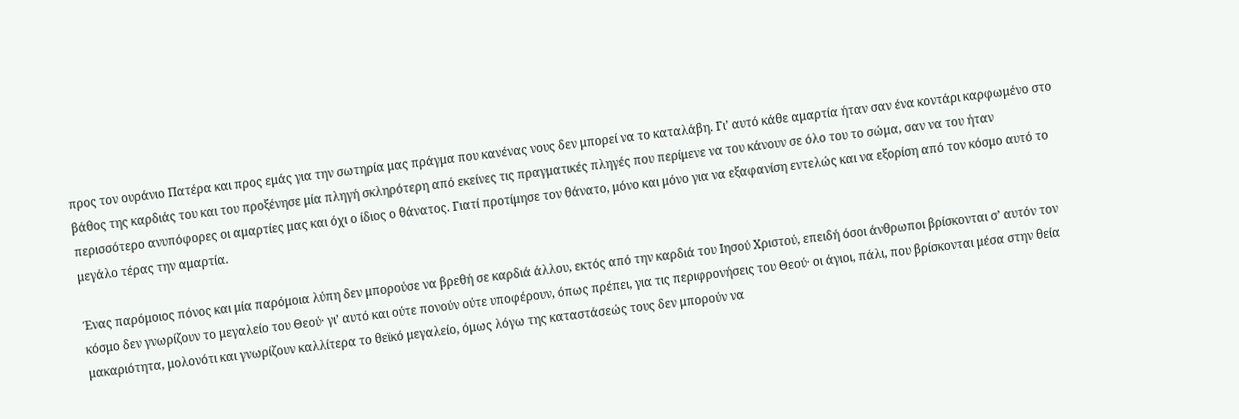προς τον ουράνιο Πατέρα και προς εμάς για την σωτηρία μας πράγμα που κανένας νους δεν μπορεί να το καταλάβη. Γι’ αυτό κάθε αμαρτία ήταν σαν ένα κοντάρι καρφωμένο στο βάθος της καρδιάς του και του προξένησε μία πληγή σκληρότερη από εκείνες τις πραγματικές πληγές που περίμενε να του κάνουν σε όλο του το σώμα, σαν να του ήταν περισσότερο ανυπόφορες οι αμαρτίες μας και όχι ο ίδιος ο θάνατος. Γιατί προτίμησε τον θάνατο, μόνο και μόνο για να εξαφανίση εντελώς και να εξορίση από τον κόσμο αυτό το μεγάλο τέρας την αμαρτία.

Ένας παρόμοιος πόνος και μία παρόμοια λύπη δεν μπορούσε να βρεθή σε καρδιά άλλου, εκτός από την καρδιά του Ιησού Χριστού, επειδή όσοι άνθρωποι βρίσκονται σ’ αυτόν τον κόσμο δεν γνωρίζουν το μεγαλείο του Θεού· γι’ αυτό και ούτε πονούν ούτε υποφέρουν, όπως πρέπει, για τις περιφρονήσεις του Θεού· οι άγιοι, πάλι, που βρίσκονται μέσα στην θεία μακαριότητα, μολονότι και γνωρίζουν καλλίτερα το θεϊκό μεγαλείο, όμως λόγω της καταστάσεώς τους δεν μπορούν να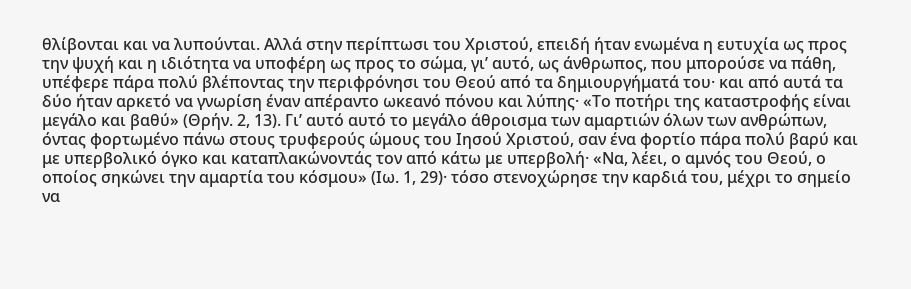θλίβονται και να λυπούνται. Αλλά στην περίπτωσι του Χριστού, επειδή ήταν ενωμένα η ευτυχία ως προς την ψυχή και η ιδιότητα να υποφέρη ως προς το σώμα, γι’ αυτό, ως άνθρωπος, που μπορούσε να πάθη, υπέφερε πάρα πολύ βλέποντας την περιφρόνησι του Θεού από τα δημιουργήματά του· και από αυτά τα δύο ήταν αρκετό να γνωρίση έναν απέραντο ωκεανό πόνου και λύπης· «Το ποτήρι της καταστροφής είναι μεγάλο και βαθύ» (Θρήν. 2, 13). Γι’ αυτό αυτό το μεγάλο άθροισμα των αμαρτιών όλων των ανθρώπων, όντας φορτωμένο πάνω στους τρυφερούς ώμους του Ιησού Χριστού, σαν ένα φορτίο πάρα πολύ βαρύ και με υπερβολικό όγκο και καταπλακώνοντάς τον από κάτω με υπερβολή· «Να, λέει, ο αμνός του Θεού, ο οποίος σηκώνει την αμαρτία του κόσμου» (Ιω. 1, 29)· τόσο στενοχώρησε την καρδιά του, μέχρι το σημείο να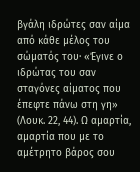βγάλη ιδρώτες σαν αίμα από κάθε μέλος του σώματός του· «Έγινε ο ιδρώτας του σαν σταγόνες αίματος που έπεφτε πάνω στη γη» (Λουκ. 22, 44). Ω αμαρτία, αμαρτία που με το αμέτρητο βάρος σου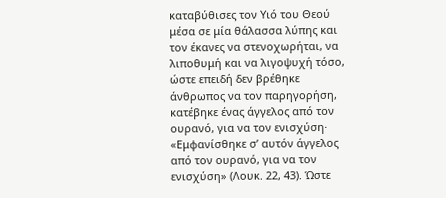καταβύθισες τον Υιό του Θεού μέσα σε μία θάλασσα λύπης και τον έκανες να στενοχωρήται, να λιποθυμή και να λιγοψυχή τόσο, ώστε επειδή δεν βρέθηκε άνθρωπος να τον παρηγορήση, κατέβηκε ένας άγγελος από τον ουρανό, για να τον ενισχύση· «Εμφανίσθηκε σ’ αυτόν άγγελος από τον ουρανό, για να τον ενισχύση» (Λουκ. 22, 43). Ώστε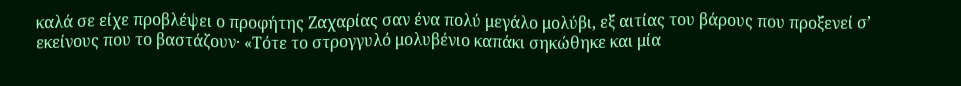καλά σε είχε προβλέψει ο προφήτης Ζαχαρίας σαν ένα πολύ μεγάλο μολύβι, εξ αιτίας του βάρους που προξενεί σ’ εκείνους που το βαστάζουν· «Τότε το στρογγυλό μολυβένιο καπάκι σηκώθηκε και μία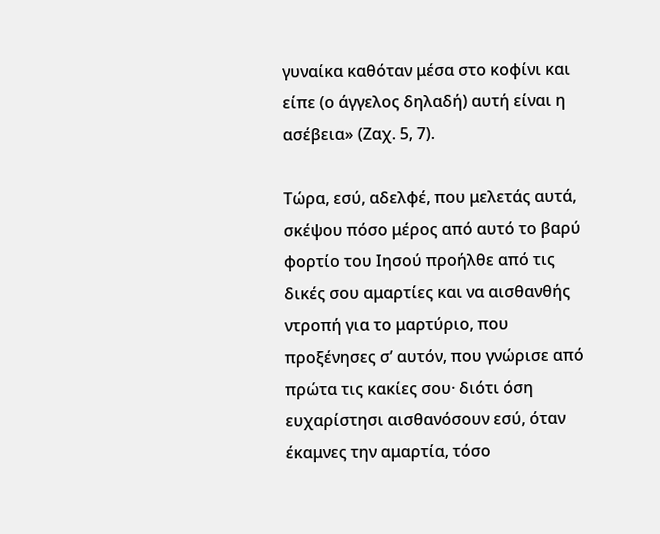γυναίκα καθόταν μέσα στο κοφίνι και είπε (ο άγγελος δηλαδή) αυτή είναι η ασέβεια» (Ζαχ. 5, 7).

Τώρα, εσύ, αδελφέ, που μελετάς αυτά, σκέψου πόσο μέρος από αυτό το βαρύ φορτίο του Ιησού προήλθε από τις δικές σου αμαρτίες και να αισθανθής ντροπή για το μαρτύριο, που προξένησες σ’ αυτόν, που γνώρισε από πρώτα τις κακίες σου· διότι όση ευχαρίστησι αισθανόσουν εσύ, όταν έκαμνες την αμαρτία, τόσο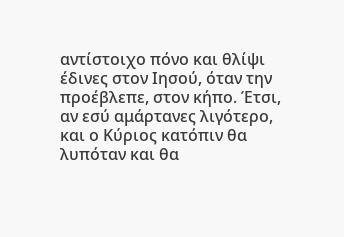αντίστοιχο πόνο και θλίψι έδινες στον Ιησού, όταν την προέβλεπε, στον κήπο. Έτσι, αν εσύ αμάρτανες λιγότερο, και ο Κύριος κατόπιν θα λυπόταν και θα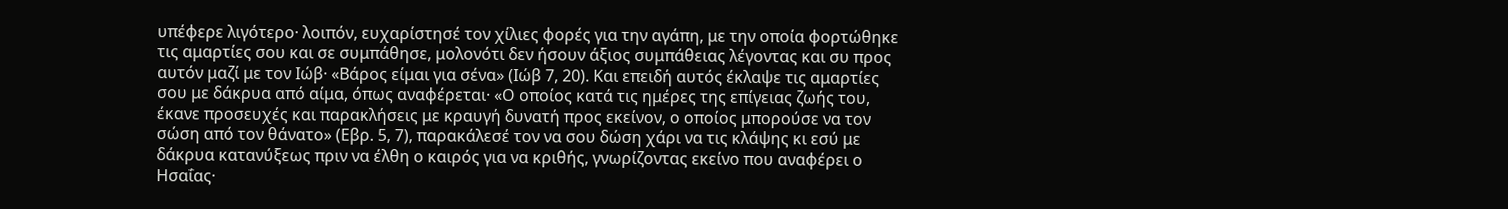υπέφερε λιγότερο· λοιπόν, ευχαρίστησέ τον χίλιες φορές για την αγάπη, με την οποία φορτώθηκε τις αμαρτίες σου και σε συμπάθησε, μολονότι δεν ήσουν άξιος συμπάθειας λέγοντας και συ προς αυτόν μαζί με τον Ιώβ· «Βάρος είμαι για σένα» (Ιώβ 7, 20). Και επειδή αυτός έκλαψε τις αμαρτίες σου με δάκρυα από αίμα, όπως αναφέρεται· «Ο οποίος κατά τις ημέρες της επίγειας ζωής του, έκανε προσευχές και παρακλήσεις με κραυγή δυνατή προς εκείνον, ο οποίος μπορούσε να τον σώση από τον θάνατο» (Εβρ. 5, 7), παρακάλεσέ τον να σου δώση χάρι να τις κλάψης κι εσύ με δάκρυα κατανύξεως πριν να έλθη ο καιρός για να κριθής, γνωρίζοντας εκείνο που αναφέρει ο Ησαΐας·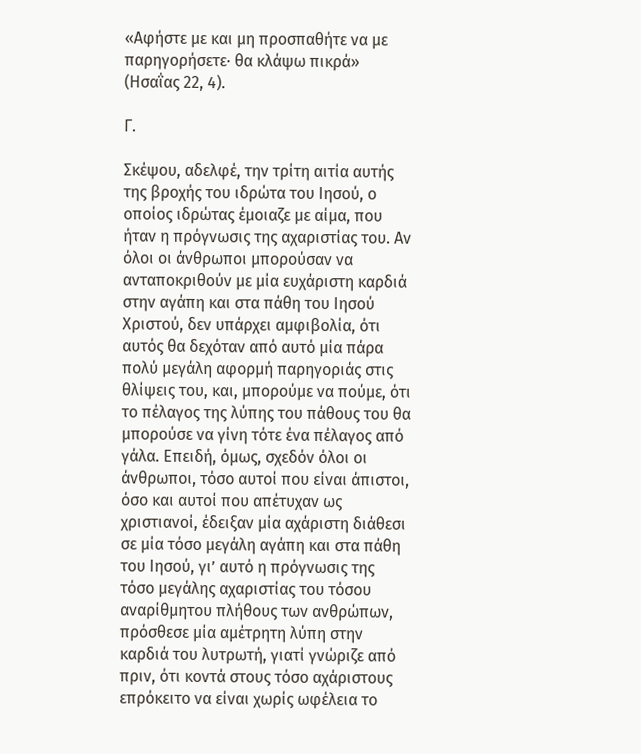«Αφήστε με και μη προσπαθήτε να με παρηγορήσετε· θα κλάψω πικρά» (Ησαΐας 22, 4).

Γ.

Σκέψου, αδελφέ, την τρίτη αιτία αυτής της βροχής του ιδρώτα του Ιησού, ο οποίος ιδρώτας έμοιαζε με αίμα, που ήταν η πρόγνωσις της αχαριστίας του. Αν όλοι οι άνθρωποι μπορούσαν να ανταποκριθούν με μία ευχάριστη καρδιά στην αγάπη και στα πάθη του Ιησού Χριστού, δεν υπάρχει αμφιβολία, ότι αυτός θα δεχόταν από αυτό μία πάρα πολύ μεγάλη αφορμή παρηγοριάς στις θλίψεις του, και, μπορούμε να πούμε, ότι το πέλαγος της λύπης του πάθους του θα μπορούσε να γίνη τότε ένα πέλαγος από γάλα. Επειδή, όμως, σχεδόν όλοι οι άνθρωποι, τόσο αυτοί που είναι άπιστοι, όσο και αυτοί που απέτυχαν ως χριστιανοί, έδειξαν μία αχάριστη διάθεσι σε μία τόσο μεγάλη αγάπη και στα πάθη του Ιησού, γι’ αυτό η πρόγνωσις της τόσο μεγάλης αχαριστίας του τόσου αναρίθμητου πλήθους των ανθρώπων, πρόσθεσε μία αμέτρητη λύπη στην καρδιά του λυτρωτή, γιατί γνώριζε από πριν, ότι κοντά στους τόσο αχάριστους επρόκειτο να είναι χωρίς ωφέλεια το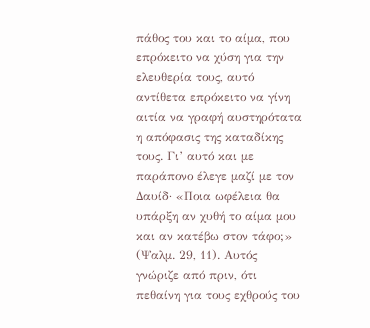πάθος του και το αίμα, που επρόκειτο να χύση για την ελευθερία τους, αυτό αντίθετα επρόκειτο να γίνη αιτία να γραφή αυστηρότατα η απόφασις της καταδίκης τους. Γι’ αυτό και με παράπονο έλεγε μαζί με τον Δαυίδ· «Ποια ωφέλεια θα υπάρξη αν χυθή το αίμα μου και αν κατέβω στον τάφο;» (Ψαλμ. 29, 11). Αυτός γνώριζε από πριν, ότι πεθαίνη για τους εχθρούς του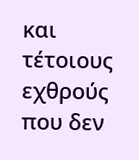και τέτοιους εχθρούς που δεν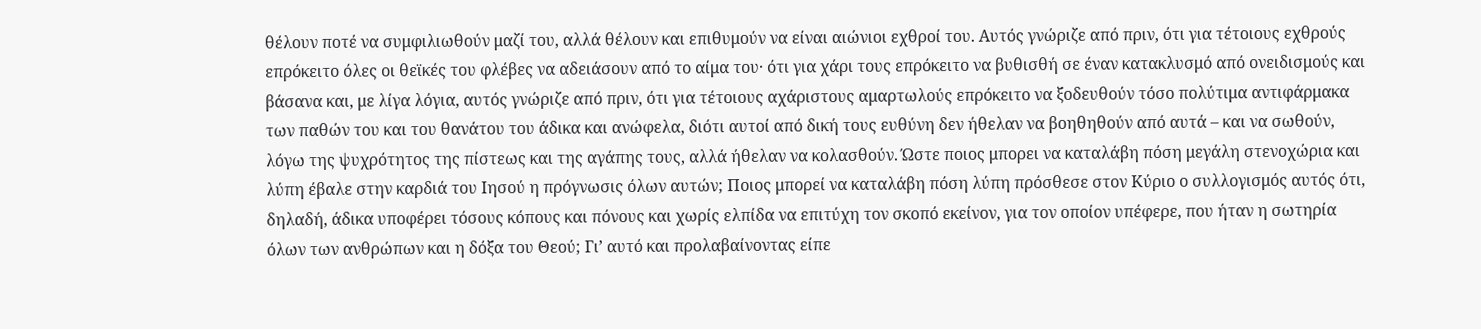θέλουν ποτέ να συμφιλιωθούν μαζί του, αλλά θέλουν και επιθυμούν να είναι αιώνιοι εχθροί του. Αυτός γνώριζε από πριν, ότι για τέτοιους εχθρούς επρόκειτο όλες οι θεϊκές του φλέβες να αδειάσουν από το αίμα του· ότι για χάρι τους επρόκειτο να βυθισθή σε έναν κατακλυσμό από ονειδισμούς και βάσανα και, με λίγα λόγια, αυτός γνώριζε από πριν, ότι για τέτοιους αχάριστους αμαρτωλούς επρόκειτο να ξοδευθούν τόσο πολύτιμα αντιφάρμακα των παθών του και του θανάτου του άδικα και ανώφελα, διότι αυτοί από δική τους ευθύνη δεν ήθελαν να βοηθηθούν από αυτά – και να σωθούν, λόγω της ψυχρότητος της πίστεως και της αγάπης τους, αλλά ήθελαν να κολασθούν. Ώστε ποιος μπορει να καταλάβη πόση μεγάλη στενοχώρια και λύπη έβαλε στην καρδιά του Ιησού η πρόγνωσις όλων αυτών; Ποιος μπορεί να καταλάβη πόση λύπη πρόσθεσε στον Κύριο ο συλλογισμός αυτός ότι, δηλαδή, άδικα υποφέρει τόσους κόπους και πόνους και χωρίς ελπίδα να επιτύχη τον σκοπό εκείνον, για τον οποίον υπέφερε, που ήταν η σωτηρία όλων των ανθρώπων και η δόξα του Θεού; Γι’ αυτό και προλαβαίνοντας είπε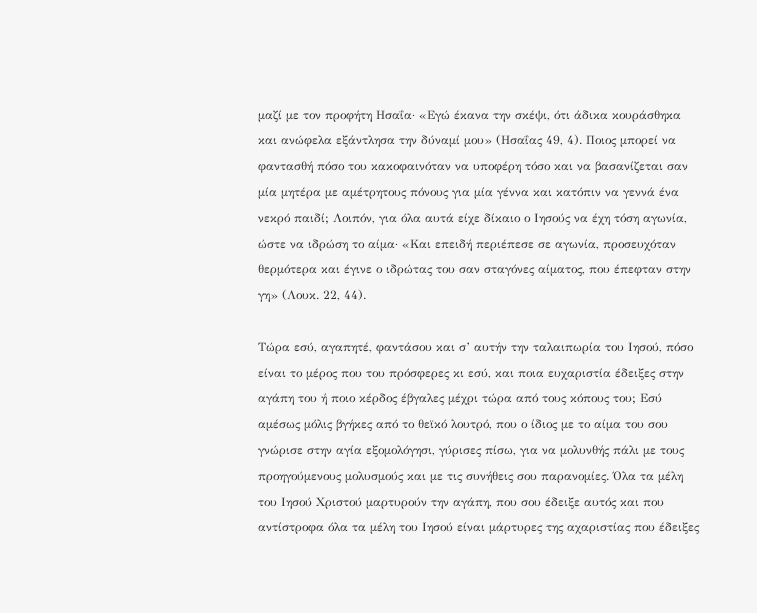μαζί με τον προφήτη Ησαΐα· «Εγώ έκανα την σκέψι, ότι άδικα κουράσθηκα και ανώφελα εξάντλησα την δύναμί μου» (Ησαΐας 49, 4). Ποιος μπορεί να φαντασθή πόσο του κακοφαινόταν να υποφέρη τόσο και να βασανίζεται σαν μία μητέρα με αμέτρητους πόνους για μία γέννα και κατόπιν να γεννά ένα νεκρό παιδί; Λοιπόν, για όλα αυτά είχε δίκαιο ο Ιησούς να έχη τόση αγωνία, ώστε να ιδρώση το αίμα· «Και επειδή περιέπεσε σε αγωνία, προσευχόταν θερμότερα και έγινε ο ιδρώτας του σαν σταγόνες αίματος, που έπεφταν στην γη» (Λουκ. 22, 44).

Τώρα εσύ, αγαπητέ, φαντάσου και σ’ αυτήν την ταλαιπωρία του Ιησού, πόσο είναι το μέρος που του πρόσφερες κι εσύ, και ποια ευχαριστία έδειξες στην αγάπη του ή ποιο κέρδος έβγαλες μέχρι τώρα από τους κόπους του; Εσύ αμέσως μόλις βγήκες από το θεϊκό λουτρό, που ο ίδιος με το αίμα του σου γνώρισε στην αγία εξομολόγησι, γύρισες πίσω, για να μολυνθής πάλι με τους προηγούμενους μολυσμούς και με τις συνήθεις σου παρανομίες. Όλα τα μέλη του Ιησού Χριστού μαρτυρούν την αγάπη, που σου έδειξε αυτός και που αντίστροφα όλα τα μέλη του Ιησού είναι μάρτυρες της αχαριστίας που έδειξες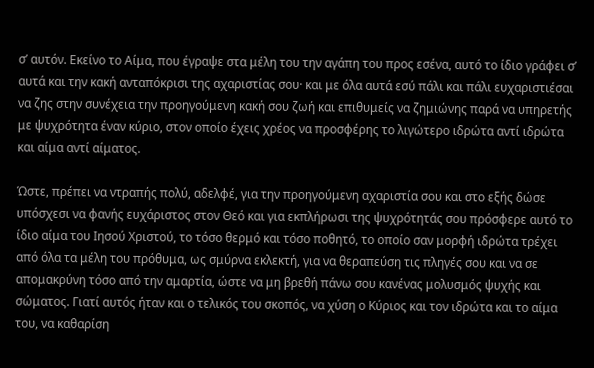σ’ αυτόν. Εκείνο το Αίμα, που έγραψε στα μέλη του την αγάπη του προς εσένα, αυτό το ίδιο γράφει σ’ αυτά και την κακή ανταπόκρισι της αχαριστίας σου· και με όλα αυτά εσύ πάλι και πάλι ευχαριστιέσαι να ζης στην συνέχεια την προηγούμενη κακή σου ζωή και επιθυμείς να ζημιώνης παρά να υπηρετής με ψυχρότητα έναν κύριο, στον οποίο έχεις χρέος να προσφέρης το λιγώτερο ιδρώτα αντί ιδρώτα και αίμα αντί αίματος.

Ώστε, πρέπει να ντραπής πολύ, αδελφέ, για την προηγούμενη αχαριστία σου και στο εξής δώσε υπόσχεσι να φανής ευχάριστος στον Θεό και για εκπλήρωσι της ψυχρότητάς σου πρόσφερε αυτό το ίδιο αίμα του Ιησού Χριστού, το τόσο θερμό και τόσο ποθητό, το οποίο σαν μορφή ιδρώτα τρέχει από όλα τα μέλη του πρόθυμα, ως σμύρνα εκλεκτή, για να θεραπεύση τις πληγές σου και να σε απομακρύνη τόσο από την αμαρτία, ώστε να μη βρεθή πάνω σου κανένας μολυσμός ψυχής και σώματος. Γιατί αυτός ήταν και ο τελικός του σκοπός, να χύση ο Κύριος και τον ιδρώτα και το αίμα του, να καθαρίση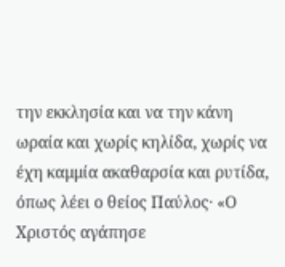την εκκλησία και να την κάνη ωραία και χωρίς κηλίδα, χωρίς να έχη καμμία ακαθαρσία και ρυτίδα, όπως λέει ο θείος Παύλος· «Ο Χριστός αγάπησε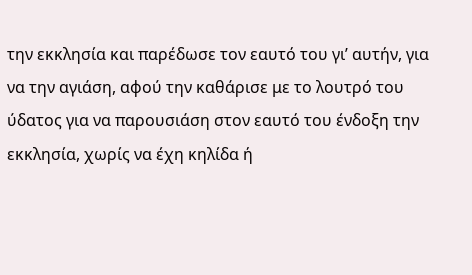την εκκλησία και παρέδωσε τον εαυτό του γι’ αυτήν, για να την αγιάση, αφού την καθάρισε με το λουτρό του ύδατος για να παρουσιάση στον εαυτό του ένδοξη την εκκλησία, χωρίς να έχη κηλίδα ή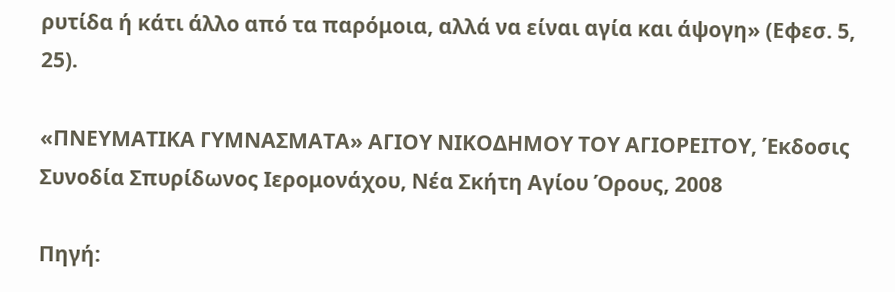ρυτίδα ή κάτι άλλο από τα παρόμοια, αλλά να είναι αγία και άψογη» (Εφεσ. 5, 25).

«ΠΝΕΥΜΑΤΙΚΑ ΓΥΜΝΑΣΜΑΤΑ» ΑΓΙΟΥ ΝΙΚΟΔΗΜΟΥ ΤΟΥ ΑΓΙΟΡΕΙΤΟΥ, Έκδοσις Συνοδία Σπυρίδωνος Ιερομονάχου, Νέα Σκήτη Αγίου Όρους, 2008

Πηγή: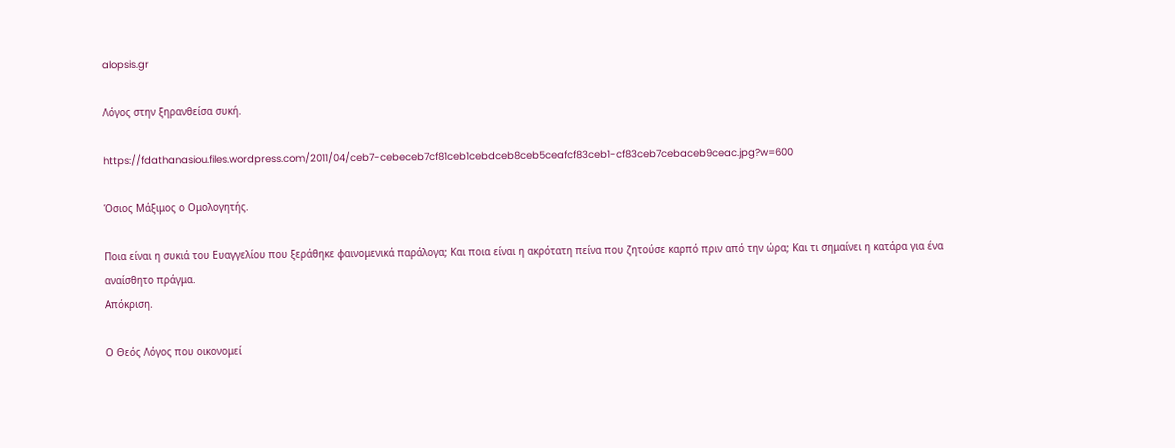alopsis.gr

Λόγος στην ξηρανθείσα συκή.

https://fdathanasiou.files.wordpress.com/2011/04/ceb7-cebeceb7cf81ceb1cebdceb8ceb5ceafcf83ceb1-cf83ceb7cebaceb9ceac.jpg?w=600

Όσιος Μάξιμος ο Ομολογητής.

Ποια είναι η συκιά του Ευαγγελίου που ξεράθηκε φαινομενικά παράλογα; Και ποια είναι η ακρότατη πείνα που ζητούσε καρπό πριν από την ώρα; Και τι σημαίνει η κατάρα για ένα αναίσθητο πράγμα.
Απόκριση.

Ο Θεός Λόγος που οικονομεί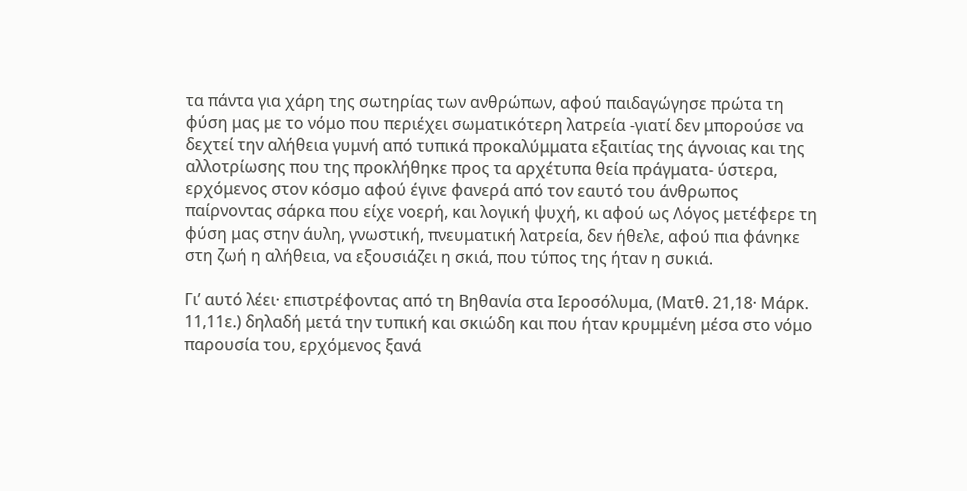τα πάντα για χάρη της σωτηρίας των ανθρώπων, αφού παιδαγώγησε πρώτα τη φύση μας με το νόμο που περιέχει σωματικότερη λατρεία -γιατί δεν μπορούσε να δεχτεί την αλήθεια γυμνή από τυπικά προκαλύμματα εξαιτίας της άγνοιας και της αλλοτρίωσης που της προκλήθηκε προς τα αρχέτυπα θεία πράγματα- ύστερα, ερχόμενος στον κόσμο αφού έγινε φανερά από τον εαυτό του άνθρωπος παίρνοντας σάρκα που είχε νοερή, και λογική ψυχή, κι αφού ως Λόγος μετέφερε τη φύση μας στην άυλη, γνωστική, πνευματική λατρεία, δεν ήθελε, αφού πια φάνηκε στη ζωή η αλήθεια, να εξουσιάζει η σκιά, που τύπος της ήταν η συκιά.

Γι’ αυτό λέει· επιστρέφοντας από τη Βηθανία στα Ιεροσόλυμα, (Ματθ. 21,18· Μάρκ. 11,11ε.) δηλαδή μετά την τυπική και σκιώδη και που ήταν κρυμμένη μέσα στο νόμο παρουσία του, ερχόμενος ξανά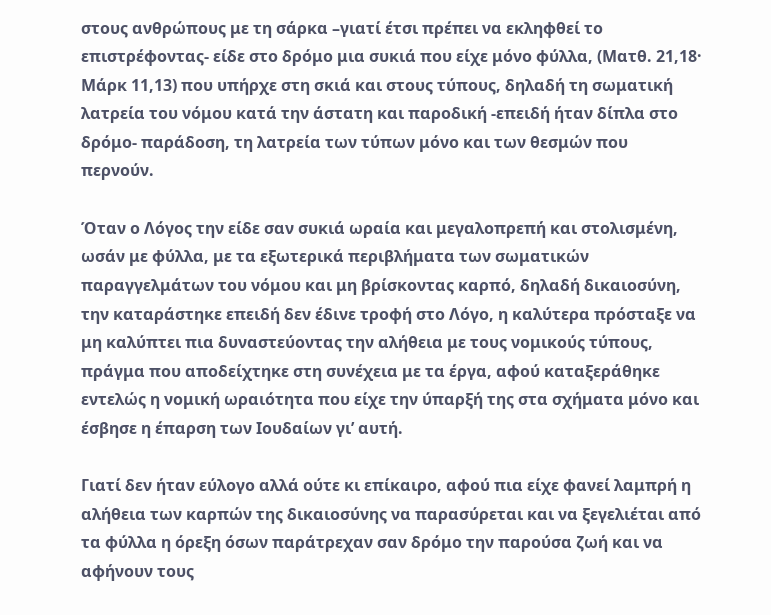στους ανθρώπους με τη σάρκα –γιατί έτσι πρέπει να εκληφθεί το επιστρέφοντας- είδε στο δρόμο μια συκιά που είχε μόνο φύλλα, (Ματθ. 21,18· Μάρκ 11,13) που υπήρχε στη σκιά και στους τύπους, δηλαδή τη σωματική λατρεία του νόμου κατά την άστατη και παροδική -επειδή ήταν δίπλα στο δρόμο- παράδοση, τη λατρεία των τύπων μόνο και των θεσμών που περνούν.

Όταν ο Λόγος την είδε σαν συκιά ωραία και μεγαλοπρεπή και στολισμένη, ωσάν με φύλλα, με τα εξωτερικά περιβλήματα των σωματικών παραγγελμάτων του νόμου και μη βρίσκοντας καρπό, δηλαδή δικαιοσύνη, την καταράστηκε επειδή δεν έδινε τροφή στο Λόγο, η καλύτερα πρόσταξε να μη καλύπτει πια δυναστεύοντας την αλήθεια με τους νομικούς τύπους, πράγμα που αποδείχτηκε στη συνέχεια με τα έργα, αφού καταξεράθηκε εντελώς η νομική ωραιότητα που είχε την ύπαρξή της στα σχήματα μόνο και έσβησε η έπαρση των Ιουδαίων γι’ αυτή.

Γιατί δεν ήταν εύλογο αλλά ούτε κι επίκαιρο, αφού πια είχε φανεί λαμπρή η αλήθεια των καρπών της δικαιοσύνης να παρασύρεται και να ξεγελιέται από τα φύλλα η όρεξη όσων παράτρεχαν σαν δρόμο την παρούσα ζωή και να αφήνουν τους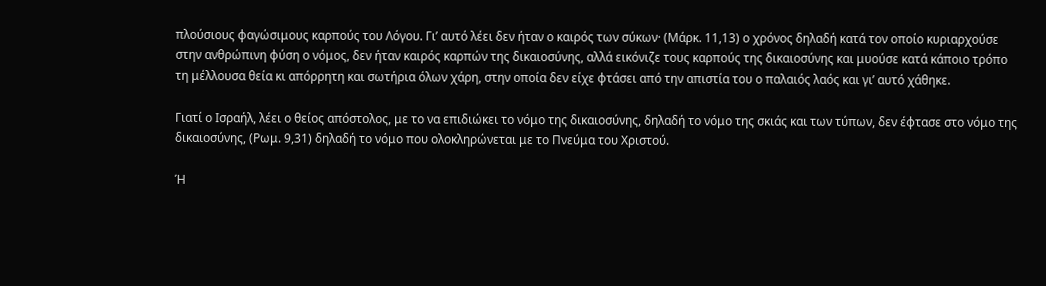πλούσιους φαγώσιμους καρπούς του Λόγου. Γι’ αυτό λέει δεν ήταν ο καιρός των σύκων· (Μάρκ. 11,13) ο χρόνος δηλαδή κατά τον οποίο κυριαρχούσε στην ανθρώπινη φύση ο νόμος, δεν ήταν καιρός καρπών της δικαιοσύνης, αλλά εικόνιζε τους καρπούς της δικαιοσύνης και μυούσε κατά κάποιο τρόπο τη μέλλουσα θεία κι απόρρητη και σωτήρια όλων χάρη, στην οποία δεν είχε φτάσει από την απιστία του ο παλαιός λαός και γι’ αυτό χάθηκε.

Γιατί ο Ισραήλ, λέει ο θείος απόστολος, με το να επιδιώκει το νόμο της δικαιοσύνης, δηλαδή το νόμο της σκιάς και των τύπων, δεν έφτασε στο νόμο της δικαιοσύνης, (Ρωμ. 9,31) δηλαδή το νόμο που ολοκληρώνεται με το Πνεύμα του Χριστού.

Ή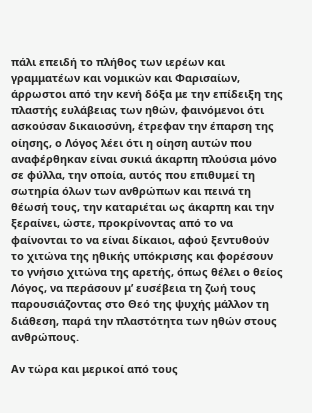πάλι επειδή το πλήθος των ιερέων και γραμματέων και νομικών και Φαρισαίων, άρρωστοι από την κενή δόξα με την επίδειξη της πλαστής ευλάβειας των ηθών, φαινόμενοι ότι ασκούσαν δικαιοσύνη, έτρεφαν την έπαρση της οίησης, ο Λόγος λέει ότι η οίηση αυτών που αναφέρθηκαν είναι συκιά άκαρπη πλούσια μόνο σε φύλλα, την οποία, αυτός που επιθυμεί τη σωτηρία όλων των ανθρώπων και πεινά τη θέωσή τους, την καταριέται ως άκαρπη και την ξεραίνει, ώστε, προκρίνοντας από το να φαίνονται το να είναι δίκαιοι, αφού ξεντυθούν το χιτώνα της ηθικής υπόκρισης και φορέσουν το γνήσιο χιτώνα της αρετής, όπως θέλει ο θείος Λόγος, να περάσουν μ’ ευσέβεια τη ζωή τους παρουσιάζοντας στο Θεό της ψυχής μάλλον τη διάθεση, παρά την πλαστότητα των ηθών στους ανθρώπους.

Αν τώρα και μερικοί από τους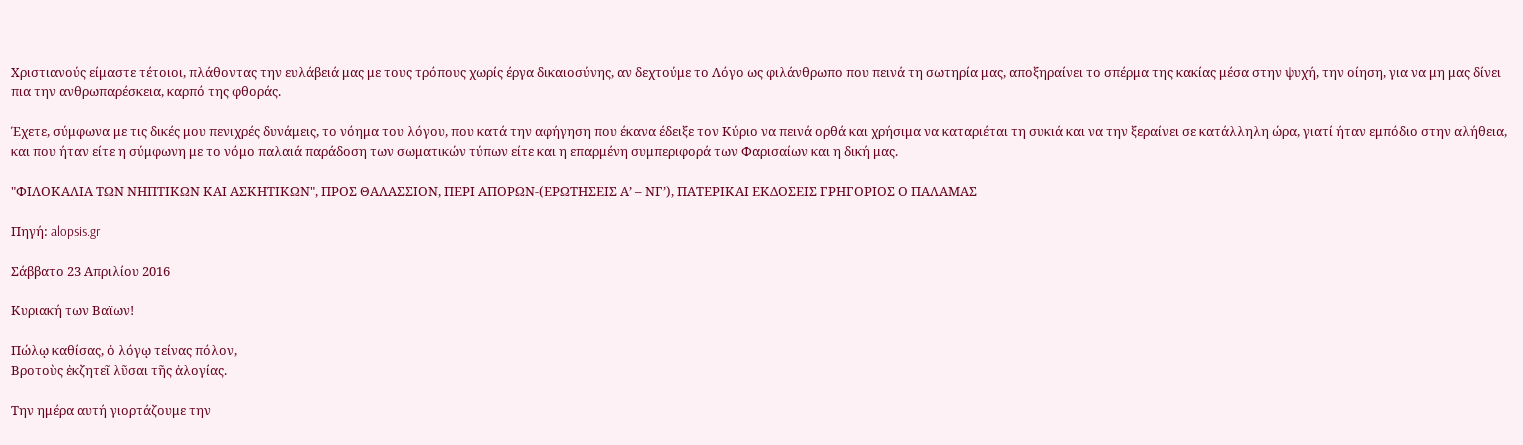Χριστιανούς είμαστε τέτοιοι, πλάθοντας την ευλάβειά μας με τους τρόπους χωρίς έργα δικαιοσύνης, αν δεχτούμε το Λόγο ως φιλάνθρωπο που πεινά τη σωτηρία μας, αποξηραίνει το σπέρμα της κακίας μέσα στην ψυχή, την οίηση, για να μη μας δίνει πια την ανθρωπαρέσκεια, καρπό της φθοράς.

Έχετε, σύμφωνα με τις δικές μου πενιχρές δυνάμεις, το νόημα του λόγου, που κατά την αφήγηση που έκανα έδειξε τον Κύριο να πεινά ορθά και χρήσιμα να καταριέται τη συκιά και να την ξεραίνει σε κατάλληλη ώρα, γιατί ήταν εμπόδιο στην αλήθεια, και που ήταν είτε η σύμφωνη με το νόμο παλαιά παράδοση των σωματικών τύπων είτε και η επαρμένη συμπεριφορά των Φαρισαίων και η δική μας.

"ΦΙΛΟΚΑΛΙΑ ΤΩΝ ΝΗΠΤΙΚΩΝ ΚΑΙ ΑΣΚΗΤΙΚΩΝ", ΠΡΟΣ ΘΑΛΑΣΣΙΟΝ, ΠΕΡΙ ΑΠΟΡΩΝ-(ΕΡΩΤΗΣΕΙΣ Α’ – ΝΓ’), ΠΑΤΕΡΙΚΑΙ ΕΚΔΟΣΕΙΣ ΓΡΗΓΟΡΙΟΣ Ο ΠΑΛΑΜΑΣ

Πηγή: alopsis.gr

Σάββατο 23 Απριλίου 2016

Κυριακή των Βαϊων!

Πώλῳ καθίσας, ὁ λόγῳ τείνας πόλον,
Βροτοὺς ἐκζητεῖ λῦσαι τῆς ἀλογίας.

Την ημέρα αυτή γιορτάζουμε την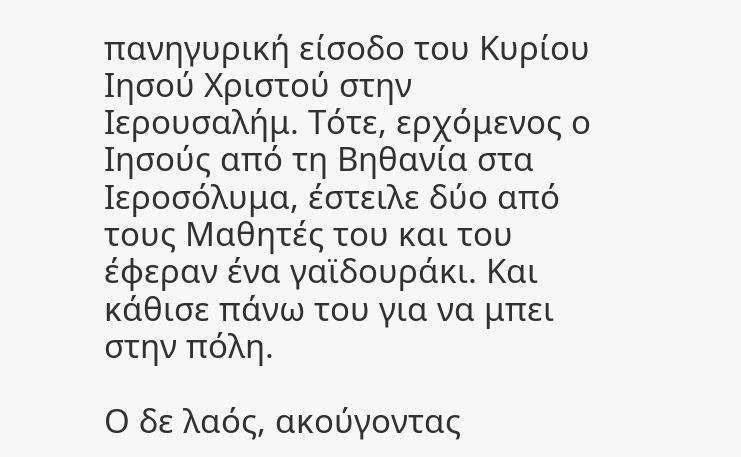πανηγυρική είσοδο του Κυρίου Ιησού Χριστού στην Ιερουσαλήμ. Τότε, ερχόμενος ο Ιησούς από τη Βηθανία στα Ιεροσόλυμα, έστειλε δύο από τους Μαθητές του και του έφεραν ένα γαϊδουράκι. Και κάθισε πάνω του για να μπει στην πόλη.

Ο δε λαός, ακούγοντας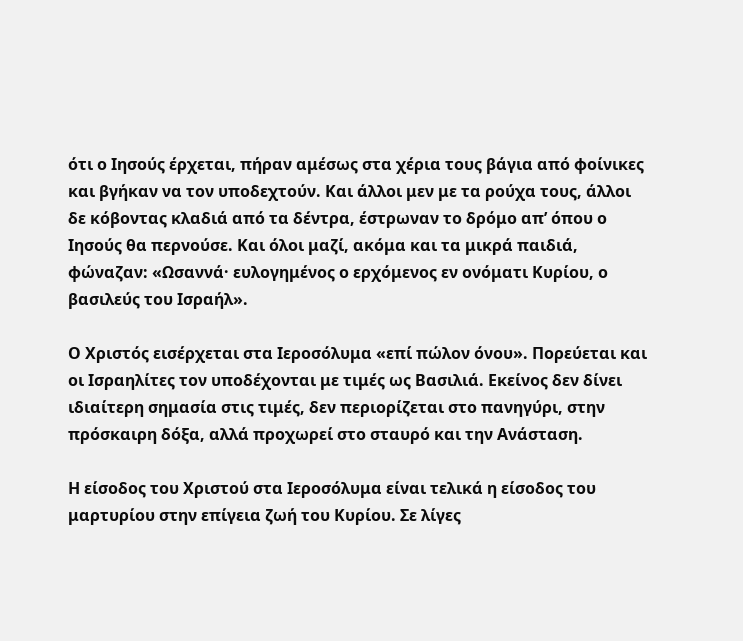ότι ο Ιησούς έρχεται, πήραν αμέσως στα χέρια τους βάγια από φοίνικες και βγήκαν να τον υποδεχτούν. Και άλλοι μεν με τα ρούχα τους, άλλοι δε κόβοντας κλαδιά από τα δέντρα, έστρωναν το δρόμο απ’ όπου ο Ιησούς θα περνούσε. Και όλοι μαζί, ακόμα και τα μικρά παιδιά, φώναζαν: «Ωσαννά· ευλογημένος ο ερχόμενος εν ονόματι Κυρίου, ο βασιλεύς του Ισραήλ».

Ο Χριστός εισέρχεται στα Ιεροσόλυμα «επί πώλον όνου». Πορεύεται και οι Ισραηλίτες τον υποδέχονται με τιμές ως Βασιλιά. Εκείνος δεν δίνει ιδιαίτερη σημασία στις τιμές, δεν περιορίζεται στο πανηγύρι, στην πρόσκαιρη δόξα, αλλά προχωρεί στο σταυρό και την Ανάσταση.

Η είσοδος του Χριστού στα Ιεροσόλυμα είναι τελικά η είσοδος του μαρτυρίου στην επίγεια ζωή του Κυρίου. Σε λίγες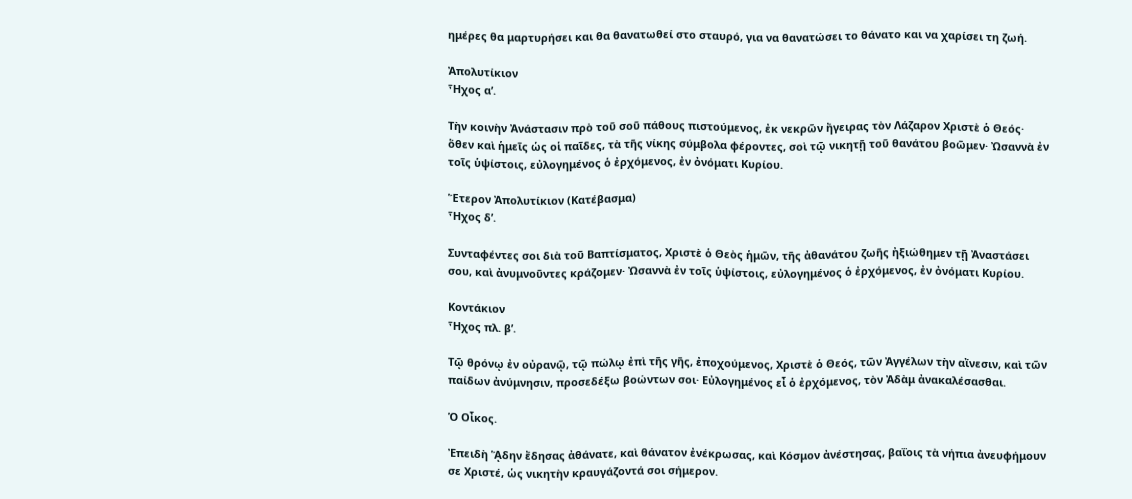ημέρες θα μαρτυρήσει και θα θανατωθεί στο σταυρό, για να θανατώσει το θάνατο και να χαρίσει τη ζωή.

Ἀπολυτίκιον
Ἦχος α’.

Τὴν κοινὴν Ἀνάστασιν πρὸ τοῦ σοῦ πάθους πιστούμενος, ἐκ νεκρῶν ἤγειρας τὸν Λάζαρον Χριστὲ ὁ Θεός· ὅθεν καὶ ἡμεῖς ὡς οἱ παῖδες, τὰ τῆς νίκης σύμβολα φέροντες, σοὶ τῷ νικητῇ τοῦ θανάτου βοῶμεν· Ὠσαννὰ ἐν τοῖς ὑψίστοις, εὐλογημένος ὁ ἐρχόμενος, ἐν ὀνόματι Κυρίου.

Ἕτερον Ἀπολυτίκιον (Κατέβασμα)
Ἦχος δ’.

Συνταφέντες σοι διὰ τοῦ Βαπτίσματος, Χριστὲ ὁ Θεὸς ἡμῶν, τῆς ἀθανάτου ζωῆς ἠξιώθημεν τῇ Ἀναστάσει σου, καὶ ἀνυμνοῦντες κράζομεν· Ὠσαννὰ ἐν τοῖς ὑψίστοις, εὐλογημένος ὁ ἐρχόμενος, ἐν ὀνόματι Κυρίου.

Κοντάκιον
Ἦχος πλ. β’.

Τῷ θρόνῳ ἐν οὐρανῷ, τῷ πώλῳ ἐπὶ τῆς γῆς, ἐποχούμενος, Χριστὲ ὁ Θεός, τῶν Ἀγγέλων τὴν αἴνεσιν, καὶ τῶν παίδων ἀνύμνησιν, προσεδέξω βοώντων σοι· Εὐλογημένος εἶ ὁ ἐρχόμενος, τὸν Ἀδὰμ ἀνακαλέσασθαι.

Ὁ Οἶκος.

Ἐπειδὴ ᾍδην ἔδησας ἀθάνατε, καὶ θάνατον ἐνέκρωσας, καὶ Κόσμον ἀνέστησας, βαΐοις τὰ νήπια ἀνευφήμουν σε Χριστέ, ὡς νικητὴν κραυγάζοντά σοι σήμερον.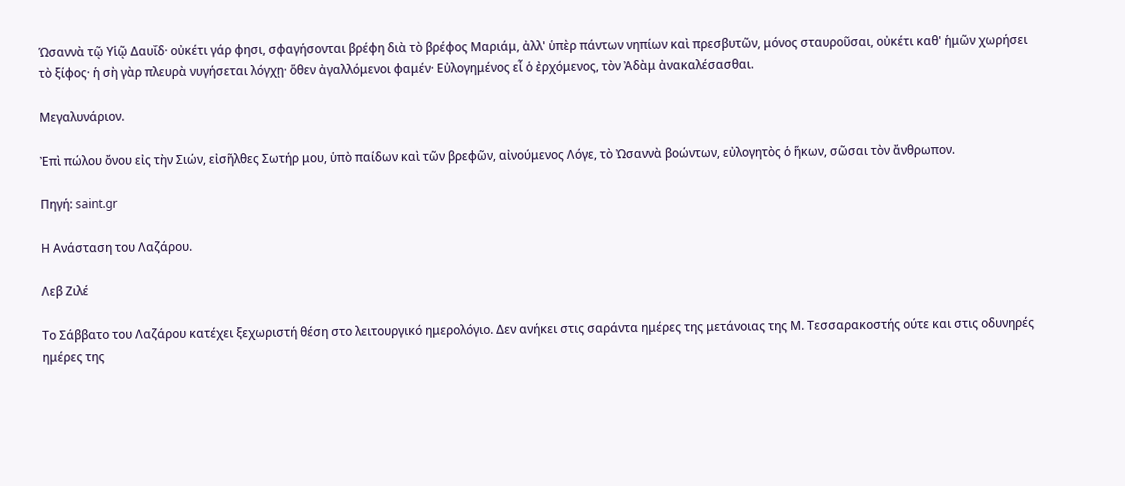Ὡσαννὰ τῷ Υἱῷ Δαυΐδ· οὐκέτι γάρ φησι, σφαγήσονται βρέφη διὰ τὸ βρέφος Μαριάμ, ἀλλ' ὑπὲρ πάντων νηπίων καὶ πρεσβυτῶν, μόνος σταυροῦσαι, οὐκέτι καθ' ἡμῶν χωρήσει τὸ ξίφος· ἡ σὴ γὰρ πλευρὰ νυγήσεται λόγχῃ· ὅθεν ἀγαλλόμενοι φαμέν· Εὐλογημένος εἶ ὁ ἐρχόμενος, τὸν Ἀδὰμ ἀνακαλέσασθαι.

Μεγαλυνάριον.

Ἐπὶ πώλου ὄνου εἰς τὴν Σιών, εἰσῆλθες Σωτήρ μου, ὑπὸ παίδων καὶ τῶν βρεφῶν, αἰνούμενος Λόγε, τὸ Ὠσαννὰ βοώντων, εὐλογητὸς ὁ ἥκων, σῶσαι τὸν ἄνθρωπον.

Πηγή: saint.gr

Η Ανάσταση του Λαζάρου.

Λεβ Ζιλέ

Το Σάββατο του Λαζάρου κατέχει ξεχωριστή θέση στο λειτουργικό ημερολόγιο. Δεν ανήκει στις σαράντα ημέρες της μετάνοιας της Μ. Τεσσαρακοστής ούτε και στις οδυνηρές ημέρες της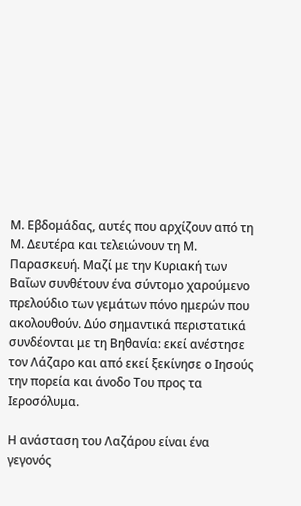Μ. Εβδομάδας, αυτές που αρχίζουν από τη Μ. Δευτέρα και τελειώνουν τη Μ. Παρασκευή. Μαζί με την Κυριακή των Βαΐων συνθέτουν ένα σύντομο χαρούμενο πρελούδιο των γεμάτων πόνο ημερών που ακολουθούν. Δύο σημαντικά περιστατικά συνδέονται με τη Βηθανία: εκεί ανέστησε τον Λάζαρο και από εκεί ξεκίνησε ο Ιησούς την πορεία και άνοδο Του προς τα Ιεροσόλυμα.

Η ανάσταση του Λαζάρου είναι ένα γεγονός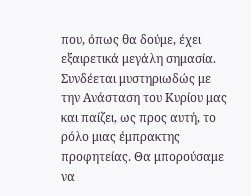που, όπως θα δούμε, έχει εξαιρετικά μεγάλη σημασία. Συνδέεται μυστηριωδώς με την Ανάσταση του Κυρίου μας και παίζει, ως προς αυτή, το ρόλο μιας έμπρακτης προφητείας. Θα μπορούσαμε να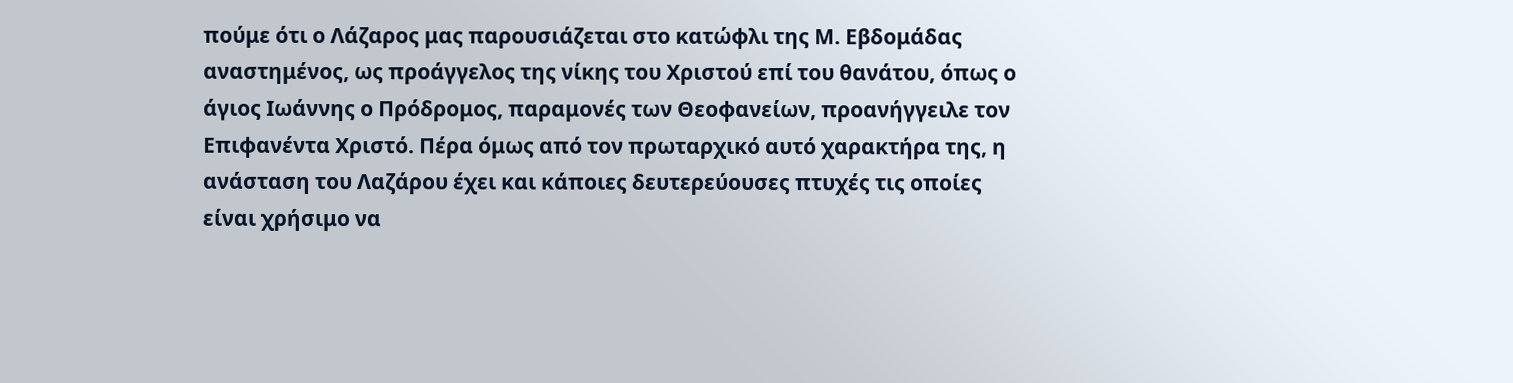πούμε ότι ο Λάζαρος μας παρουσιάζεται στο κατώφλι της Μ. Εβδομάδας αναστημένος, ως προάγγελος της νίκης του Χριστού επί του θανάτου, όπως ο άγιος Ιωάννης ο Πρόδρομος, παραμονές των Θεοφανείων, προανήγγειλε τον Επιφανέντα Χριστό. Πέρα όμως από τον πρωταρχικό αυτό χαρακτήρα της, η ανάσταση του Λαζάρου έχει και κάποιες δευτερεύουσες πτυχές τις οποίες είναι χρήσιμο να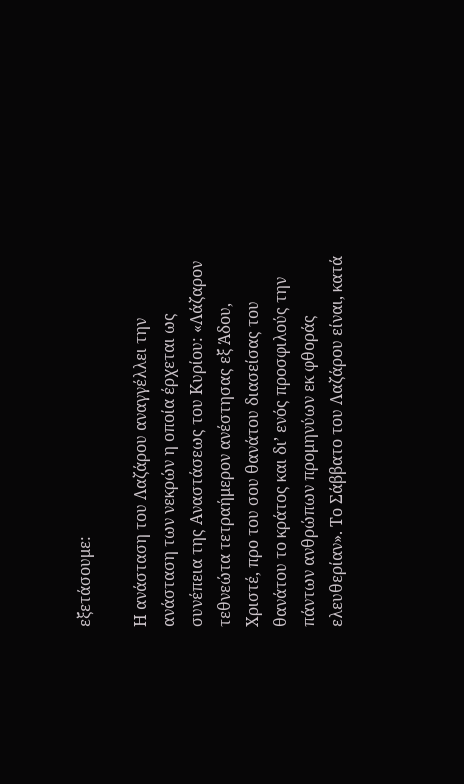εξετάσουμε:

Η ανάσταση του Λαζάρου αναγγέλλει την ανάσταση των νεκρών η οποία έρχεται ως συνέπεια της Αναστάσεως του Κυρίου: «Λάζαρον τεθνεώτα τετραήμερον ανέστησας εξ Άδου, Χριστέ, προ του σου θανάτου διασείσας του θανάτου το κράτος και δι’ ενός προσφιλούς την πάντων ανθρώπων προμηνύων εκ φθοράς ελευθερίαν». Το Σάββατο του Λαζάρου είναι, κατά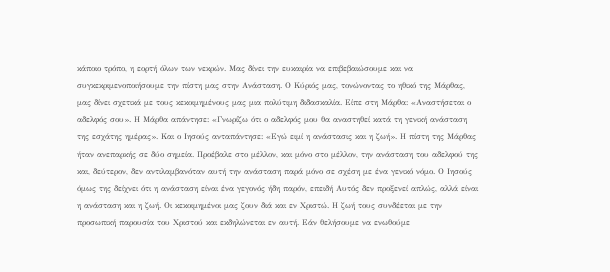κάποιο τρόπο, η εορτή όλων των νεκρών. Μας δίνει την ευκαιρία να επιβεβαιώσουμε και να συγκεκριμενοποιήσουμε την πίστη μας στην Ανάσταση. Ο Κύριός μας, τονώνοντας το ηθικό της Μάρθας, μας δίνει σχετικά με τους κεκοιμημένους μας μια πολύτιμη διδασκαλία. Είπε στη Μάρθα: «Αναστήσεται ο αδελφός σου». Η Μάρθα απάντησε: «Γνωρίζω ότι ο αδελφός μου θα αναστηθεί κατά τη γενική ανάσταση της εσχάτης ημέρας». Και ο Ιησούς ανταπάντησε: «Εγώ ειμί η ανάστασις και η ζωή». Η πίστη της Μάρθας ήταν ανεπαρκής σε δύο σημεία. Προέβαλε στο μέλλον, και μόνο στο μέλλον, την ανάσταση του αδελφού της και, δεύτερον, δεν αντιλαμβανόταν αυτή την ανάσταση παρά μόνο σε σχέση με ένα γενικό νόμο. Ο Ιησούς όμως της δείχνει ότι η ανάσταση είναι ένα γεγονός ήδη παρόν, επειδή Αυτός δεν προξενεί απλώς, αλλά είναι η ανάσταση και η ζωή. Οι κεκοιμημένοι μας ζουν διά και εν Χριστώ. Η ζωή τους συνδέεται με την προσωπική παρουσία του Χριστού και εκδηλώνεται εν αυτή. Εάν θελήσουμε να ενωθούμε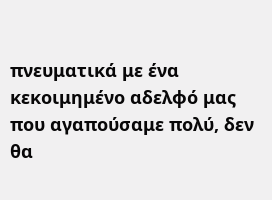πνευματικά με ένα κεκοιμημένο αδελφό μας που αγαπούσαμε πολύ, δεν θα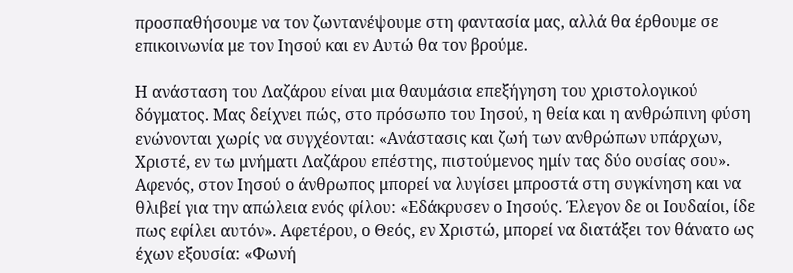προσπαθήσουμε να τον ζωντανέψουμε στη φαντασία μας, αλλά θα έρθουμε σε επικοινωνία με τον Ιησού και εν Αυτώ θα τον βρούμε.

Η ανάσταση του Λαζάρου είναι μια θαυμάσια επεξήγηση του χριστολογικού δόγματος. Μας δείχνει πώς, στο πρόσωπο του Ιησού, η θεία και η ανθρώπινη φύση ενώνονται χωρίς να συγχέονται: «Ανάστασις και ζωή των ανθρώπων υπάρχων, Χριστέ, εν τω μνήματι Λαζάρου επέστης, πιστούμενος ημίν τας δύο ουσίας σου». Αφενός, στον Ιησού ο άνθρωπος μπορεί να λυγίσει μπροστά στη συγκίνηση και να θλιβεί για την απώλεια ενός φίλου: «Εδάκρυσεν ο Ιησούς. Έλεγον δε οι Ιουδαίοι, ίδε πως εφίλει αυτόν». Αφετέρου, ο Θεός, εν Χριστώ, μπορεί να διατάξει τον θάνατο ως έχων εξουσία: «Φωνή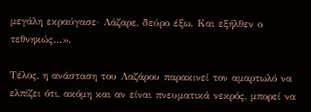μεγάλη εκραύγασε· Λάζαρε, δεύρο έξω. Και εξήλθεν ο τεθνηκώς…».

Τέλος, η ανάσταση του Λαζάρου παρακινεί τον αμαρτωλό να ελπίζει ότι, ακόμη και αν είναι πνευματικά νεκρός, μπορεί να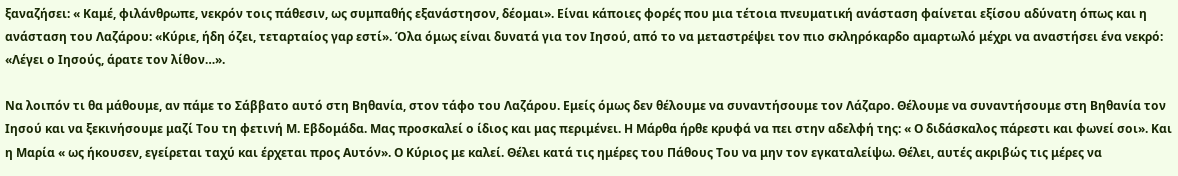ξαναζήσει: « Καμέ, φιλάνθρωπε, νεκρόν τοις πάθεσιν, ως συμπαθής εξανάστησον, δέομαι». Είναι κάποιες φορές που μια τέτοια πνευματική ανάσταση φαίνεται εξίσου αδύνατη όπως και η ανάσταση του Λαζάρου: «Κύριε, ήδη όζει, τεταρταίος γαρ εστί». Όλα όμως είναι δυνατά για τον Ιησού, από το να μεταστρέψει τον πιο σκληρόκαρδο αμαρτωλό μέχρι να αναστήσει ένα νεκρό: «Λέγει ο Ιησούς, άρατε τον λίθον…».

Να λοιπόν τι θα μάθουμε, αν πάμε το Σάββατο αυτό στη Βηθανία, στον τάφο του Λαζάρου. Εμείς όμως δεν θέλουμε να συναντήσουμε τον Λάζαρο. Θέλουμε να συναντήσουμε στη Βηθανία τον Ιησού και να ξεκινήσουμε μαζί Του τη φετινή Μ. Εβδομάδα. Μας προσκαλεί ο ίδιος και μας περιμένει. Η Μάρθα ήρθε κρυφά να πει στην αδελφή της: « Ο διδάσκαλος πάρεστι και φωνεί σοι». Και η Μαρία « ως ήκουσεν, εγείρεται ταχύ και έρχεται προς Αυτόν». Ο Κύριος με καλεί. Θέλει κατά τις ημέρες του Πάθους Του να μην τον εγκαταλείψω. Θέλει, αυτές ακριβώς τις μέρες να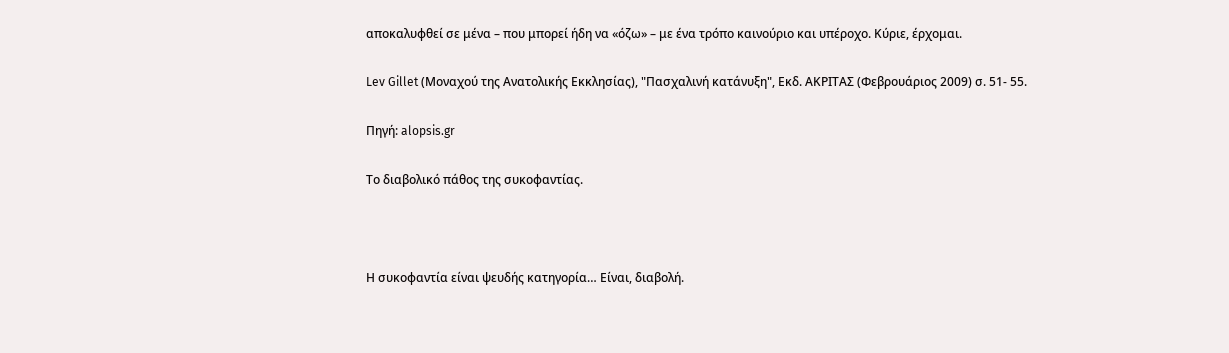αποκαλυφθεί σε μένα – που μπορεί ήδη να «όζω» – με ένα τρόπο καινούριο και υπέροχο. Κύριε, έρχομαι.

Lev Gillet (Μοναχού της Ανατολικής Εκκλησίας), "Πασχαλινή κατάνυξη", Εκδ. ΑΚΡΙΤΑΣ (Φεβρουάριος 2009) σ. 51- 55.

Πηγή: alopsis.gr

Το διαβολικό πάθος της συκοφαντίας.



Η συκοφαντία είναι ψευδής κατηγορία… Είναι, διαβολή.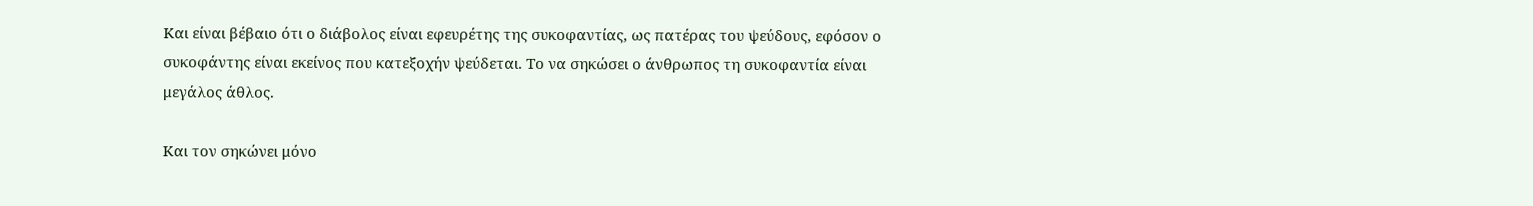Και είναι βέβαιο ότι ο διάβολος είναι εφευρέτης της συκοφαντίας, ως πατέρας του ψεύδους, εφόσον ο συκοφάντης είναι εκείνος που κατεξοχήν ψεύδεται. Το να σηκώσει ο άνθρωπος τη συκοφαντία είναι μεγάλος άθλος.

Και τον σηκώνει μόνο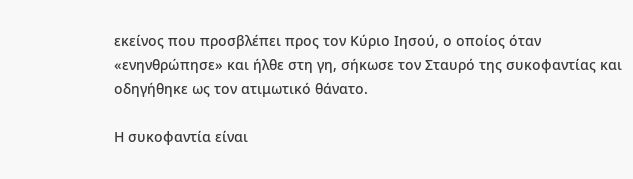εκείνος που προσβλέπει προς τον Κύριο Ιησού, ο οποίος όταν «ενηνθρώπησε» και ήλθε στη γη, σήκωσε τον Σταυρό της συκοφαντίας και οδηγήθηκε ως τον ατιμωτικό θάνατο.

Η συκοφαντία είναι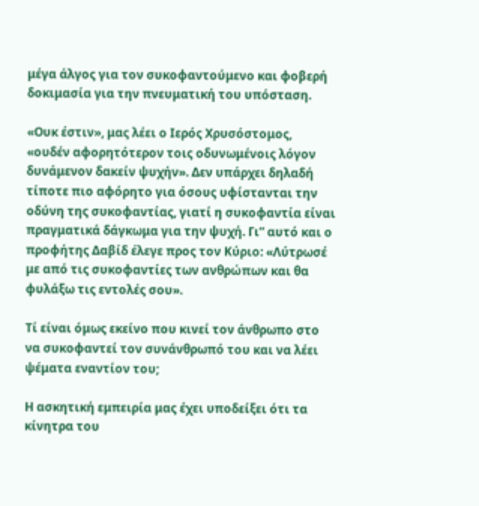μέγα άλγος για τον συκοφαντούμενο και φοβερή δοκιμασία για την πνευματική του υπόσταση.

«Ουκ έστιν», μας λέει ο Ιερός Χρυσόστομος, «ουδέν αφορητότερον τοις οδυνωμένοις λόγον δυνάμενον δακείν ψυχήν». Δεν υπάρχει δηλαδή τίποτε πιο αφόρητο για όσους υφίστανται την οδύνη της συκοφαντίας, γιατί η συκοφαντία είναι πραγματικά δάγκωμα για την ψυχή. Γι” αυτό και ο προφήτης Δαβίδ έλεγε προς τον Κύριο: «Λύτρωσέ με από τις συκοφαντίες των ανθρώπων και θα φυλάξω τις εντολές σου».

Τί είναι όμως εκείνο που κινεί τον άνθρωπο στο να συκοφαντεί τον συνάνθρωπό του και να λέει ψέματα εναντίον του;

Η ασκητική εμπειρία μας έχει υποδείξει ότι τα κίνητρα του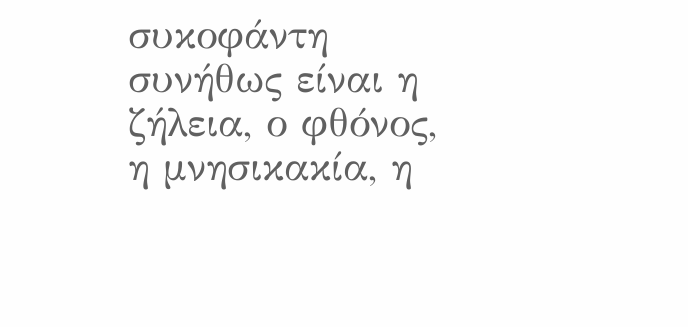συκοφάντη συνήθως είναι η ζήλεια, ο φθόνος, η μνησικακία, η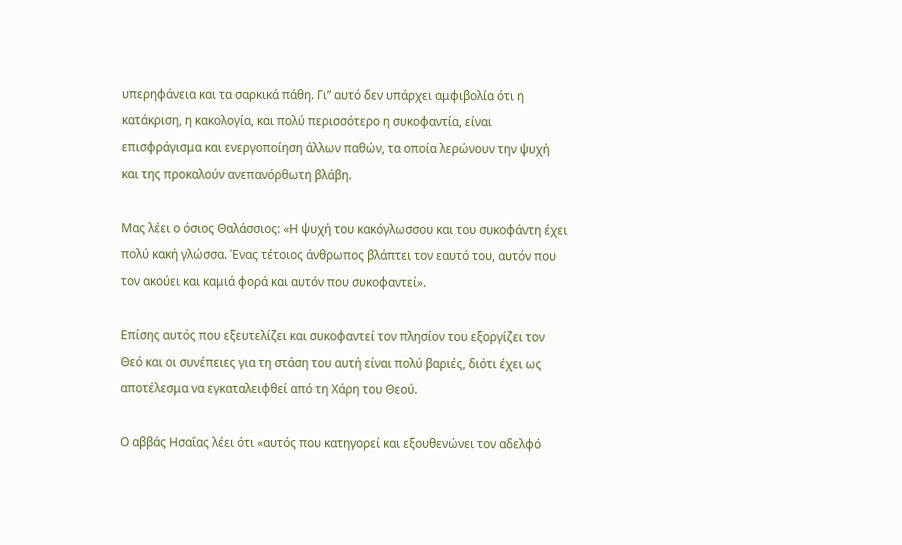υπερηφάνεια και τα σαρκικά πάθη. Γι” αυτό δεν υπάρχει αμφιβολία ότι η κατάκριση, η κακολογία, και πολύ περισσότερο η συκοφαντία, είναι επισφράγισμα και ενεργοποίηση άλλων παθών, τα οποία λερώνουν την ψυχή και της προκαλούν ανεπανόρθωτη βλάβη.

Μας λέει ο όσιος Θαλάσσιος: «Η ψυχή του κακόγλωσσου και του συκοφάντη έχει πολύ κακή γλώσσα. Ένας τέτοιος άνθρωπος βλάπτει τον εαυτό του, αυτόν που τον ακούει και καμιά φορά και αυτόν που συκοφαντεί».

Επίσης αυτός που εξευτελίζει και συκοφαντεί τον πλησίον του εξοργίζει τον Θεό και οι συνέπειες για τη στάση του αυτή είναι πολύ βαριές, διότι έχει ως αποτέλεσμα να εγκαταλειφθεί από τη Χάρη του Θεού.

Ο αββάς Ησαΐας λέει ότι «αυτός που κατηγορεί και εξουθενώνει τον αδελφό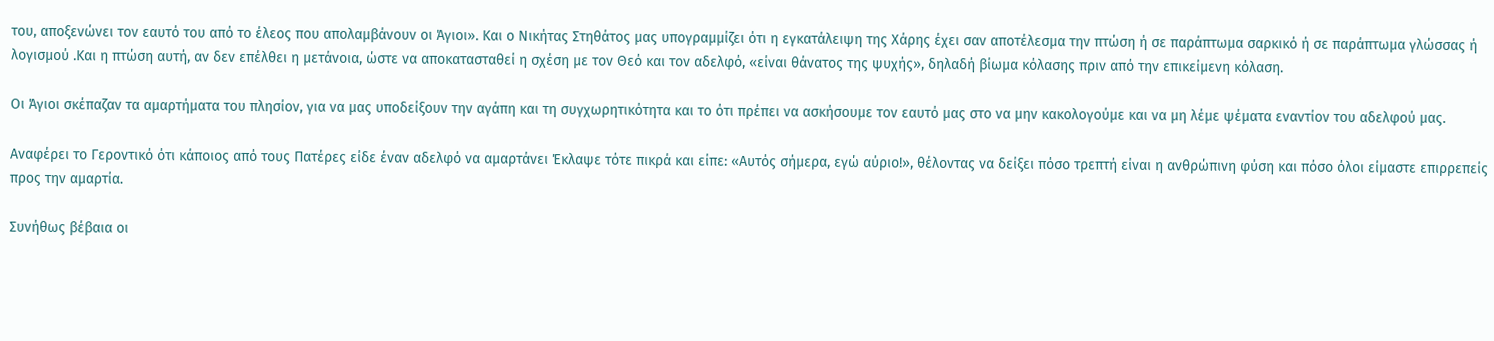του, αποξενώνει τον εαυτό του από το έλεος που απολαμβάνουν οι Άγιοι». Και ο Νικήτας Στηθάτος μας υπογραμμίζει ότι η εγκατάλειψη της Χάρης έχει σαν αποτέλεσμα την πτώση ή σε παράπτωμα σαρκικό ή σε παράπτωμα γλώσσας ή λογισμού .Και η πτώση αυτή, αν δεν επέλθει η μετάνοια, ώστε να αποκατασταθεί η σχέση με τον Θεό και τον αδελφό, «είναι θάνατος της ψυχής», δηλαδή βίωμα κόλασης πριν από την επικείμενη κόλαση.

Οι Άγιοι σκέπαζαν τα αμαρτήματα του πλησίον, για να μας υποδείξουν την αγάπη και τη συγχωρητικότητα και το ότι πρέπει να ασκήσουμε τον εαυτό μας στο να μην κακολογούμε και να μη λέμε ψέματα εναντίον του αδελφού μας.

Αναφέρει το Γεροντικό ότι κάποιος από τους Πατέρες είδε έναν αδελφό να αμαρτάνει Έκλαψε τότε πικρά και είπε: «Αυτός σήμερα, εγώ αύριο!», θέλοντας να δείξει πόσο τρεπτή είναι η ανθρώπινη φύση και πόσο όλοι είμαστε επιρρεπείς προς την αμαρτία.

Συνήθως βέβαια οι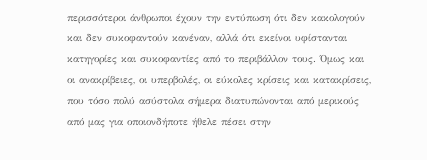περισσότεροι άνθρωποι έχουν την εντύπωση ότι δεν κακολογούν και δεν συκοφαντούν κανέναν, αλλά ότι εκείνοι υφίστανται κατηγορίες και συκοφαντίες από το περιβάλλον τους. Όμως και οι ανακρίβειες, οι υπερβολές, οι εύκολες κρίσεις και κατακρίσεις, που τόσο πολύ ασύστολα σήμερα διατυπώνονται από μερικούς από μας για οποιονδήποτε ήθελε πέσει στην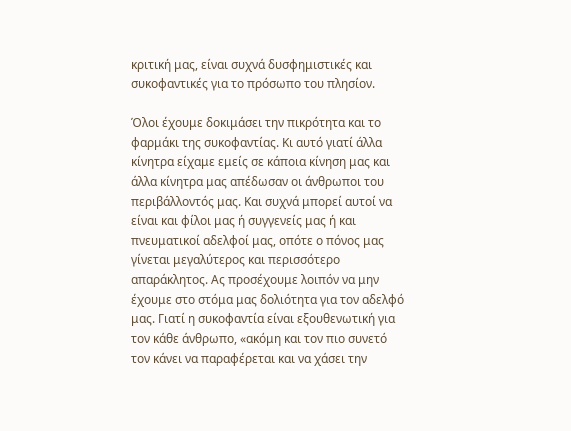κριτική μας, είναι συχνά δυσφημιστικές και συκοφαντικές για το πρόσωπο του πλησίον.

Όλοι έχουμε δοκιμάσει την πικρότητα και το φαρμάκι της συκοφαντίας. Κι αυτό γιατί άλλα κίνητρα είχαμε εμείς σε κάποια κίνηση μας και άλλα κίνητρα μας απέδωσαν οι άνθρωποι του περιβάλλοντός μας. Και συχνά μπορεί αυτοί να είναι και φίλοι μας ή συγγενείς μας ή και πνευματικοί αδελφοί μας, οπότε ο πόνος μας γίνεται μεγαλύτερος και περισσότερο απαράκλητος. Ας προσέχουμε λοιπόν να μην έχουμε στο στόμα μας δολιότητα για τον αδελφό μας. Γιατί η συκοφαντία είναι εξουθενωτική για τον κάθε άνθρωπο, «ακόμη και τον πιο συνετό τον κάνει να παραφέρεται και να χάσει την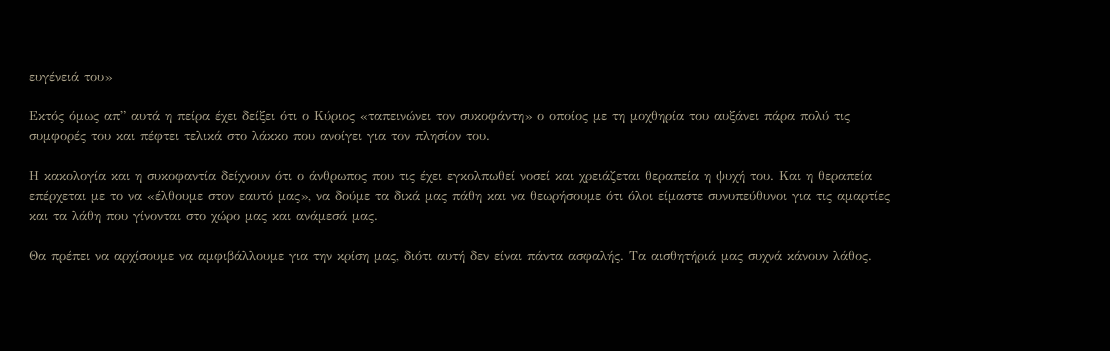ευγένειά του»

Εκτός όμως απ” αυτά η πείρα έχει δείξει ότι ο Κύριος «ταπεινώνει τον συκοφάντη» ο οποίος με τη μοχθηρία του αυξάνει πάρα πολύ τις συμφορές του και πέφτει τελικά στο λάκκο που ανοίγει για τον πλησίον του.

Η κακολογία και η συκοφαντία δείχνουν ότι ο άνθρωπος που τις έχει εγκολπωθεί νοσεί και χρειάζεται θεραπεία η ψυχή του. Και η θεραπεία επέρχεται με το να «έλθουμε στον εαυτό μας», να δούμε τα δικά μας πάθη και να θεωρήσουμε ότι όλοι είμαστε συνυπεύθυνοι για τις αμαρτίες και τα λάθη που γίνονται στο χώρο μας και ανάμεσά μας.

Θα πρέπει να αρχίσουμε να αμφιβάλλουμε για την κρίση μας, διότι αυτή δεν είναι πάντα ασφαλής. Τα αισθητήριά μας συχνά κάνουν λάθος.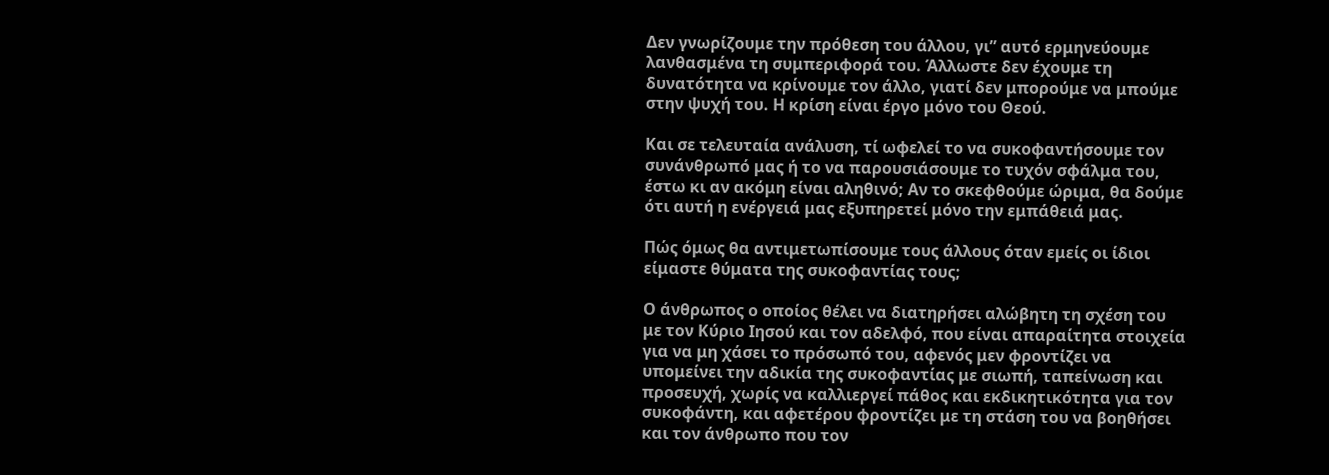Δεν γνωρίζουμε την πρόθεση του άλλου, γι” αυτό ερμηνεύουμε λανθασμένα τη συμπεριφορά του. Άλλωστε δεν έχουμε τη δυνατότητα να κρίνουμε τον άλλο, γιατί δεν μπορούμε να μπούμε στην ψυχή του. Η κρίση είναι έργο μόνο του Θεού.

Και σε τελευταία ανάλυση, τί ωφελεί το να συκοφαντήσουμε τον συνάνθρωπό μας ή το να παρουσιάσουμε το τυχόν σφάλμα του, έστω κι αν ακόμη είναι αληθινό; Αν το σκεφθούμε ώριμα, θα δούμε ότι αυτή η ενέργειά μας εξυπηρετεί μόνο την εμπάθειά μας.

Πώς όμως θα αντιμετωπίσουμε τους άλλους όταν εμείς οι ίδιοι είμαστε θύματα της συκοφαντίας τους;

Ο άνθρωπος ο οποίος θέλει να διατηρήσει αλώβητη τη σχέση του με τον Κύριο Ιησού και τον αδελφό, που είναι απαραίτητα στοιχεία για να μη χάσει το πρόσωπό του, αφενός μεν φροντίζει να υπομείνει την αδικία της συκοφαντίας με σιωπή, ταπείνωση και προσευχή, χωρίς να καλλιεργεί πάθος και εκδικητικότητα για τον συκοφάντη, και αφετέρου φροντίζει με τη στάση του να βοηθήσει και τον άνθρωπο που τον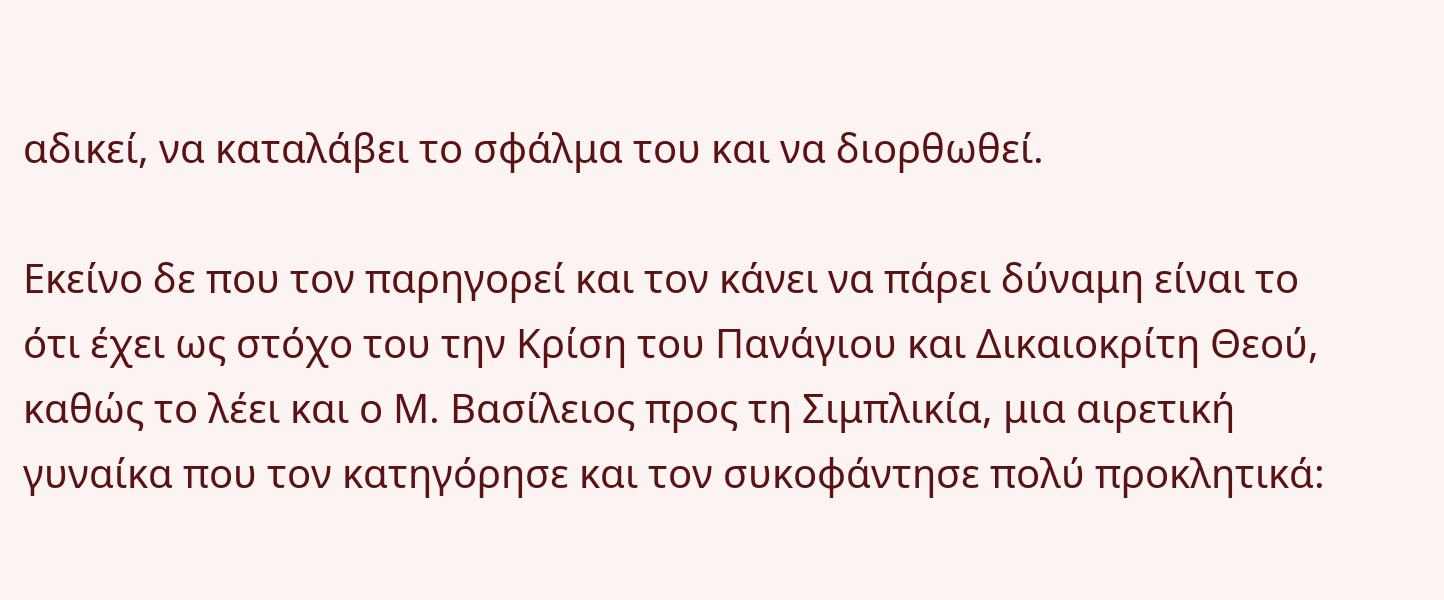αδικεί, να καταλάβει το σφάλμα του και να διορθωθεί.

Εκείνο δε που τον παρηγορεί και τον κάνει να πάρει δύναμη είναι το ότι έχει ως στόχο του την Κρίση του Πανάγιου και Δικαιοκρίτη Θεού, καθώς το λέει και ο Μ. Βασίλειος προς τη Σιμπλικία, μια αιρετική γυναίκα που τον κατηγόρησε και τον συκοφάντησε πολύ προκλητικά: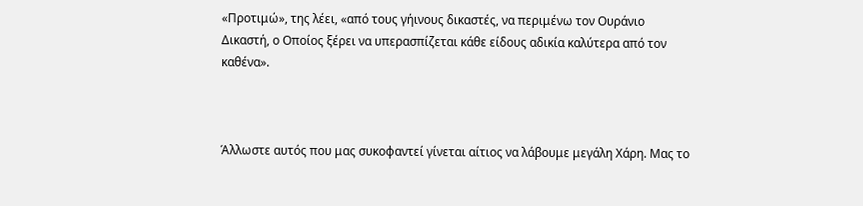«Προτιμώ», της λέει, «από τους γήινους δικαστές, να περιμένω τον Ουράνιο Δικαστή, ο Οποίος ξέρει να υπερασπίζεται κάθε είδους αδικία καλύτερα από τον καθένα».



Άλλωστε αυτός που μας συκοφαντεί γίνεται αίτιος να λάβουμε μεγάλη Χάρη. Μας το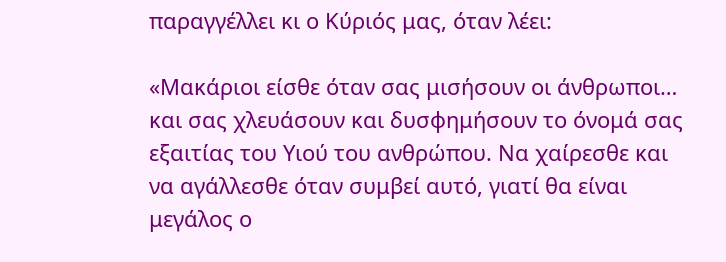παραγγέλλει κι ο Κύριός μας, όταν λέει:

«Μακάριοι είσθε όταν σας μισήσουν οι άνθρωποι… και σας χλευάσουν και δυσφημήσουν το όνομά σας εξαιτίας του Υιού του ανθρώπου. Να χαίρεσθε και να αγάλλεσθε όταν συμβεί αυτό, γιατί θα είναι μεγάλος ο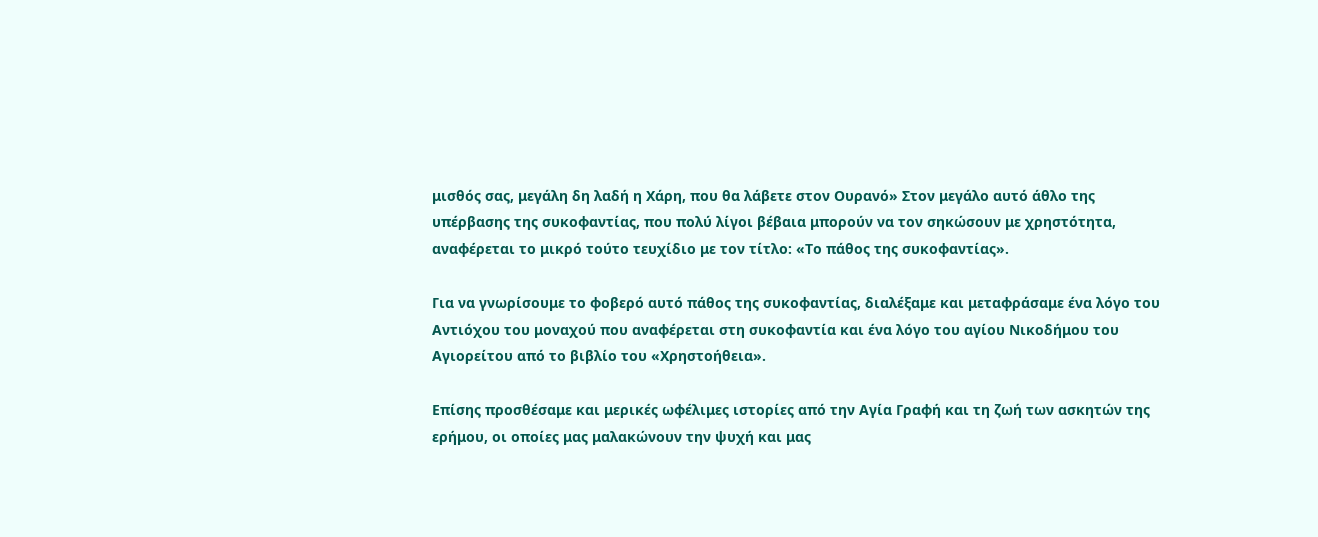μισθός σας, μεγάλη δη λαδή η Χάρη, που θα λάβετε στον Ουρανό» Στον μεγάλο αυτό άθλο της υπέρβασης της συκοφαντίας, που πολύ λίγοι βέβαια μπορούν να τον σηκώσουν με χρηστότητα, αναφέρεται το μικρό τούτο τευχίδιο με τον τίτλο: «Το πάθος της συκοφαντίας».

Για να γνωρίσουμε το φοβερό αυτό πάθος της συκοφαντίας, διαλέξαμε και μεταφράσαμε ένα λόγο του Αντιόχου του μοναχού που αναφέρεται στη συκοφαντία και ένα λόγο του αγίου Νικοδήμου του Αγιορείτου από το βιβλίο του «Χρηστοήθεια».

Επίσης προσθέσαμε και μερικές ωφέλιμες ιστορίες από την Αγία Γραφή και τη ζωή των ασκητών της ερήμου, οι οποίες μας μαλακώνουν την ψυχή και μας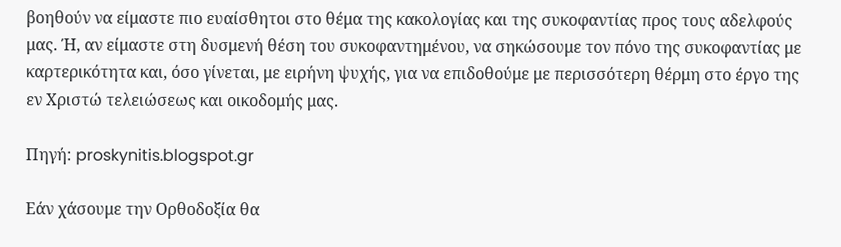βοηθούν να είμαστε πιο ευαίσθητοι στο θέμα της κακολογίας και της συκοφαντίας προς τους αδελφούς μας. Ή, αν είμαστε στη δυσμενή θέση του συκοφαντημένου, να σηκώσουμε τον πόνο της συκοφαντίας με καρτερικότητα και, όσο γίνεται, με ειρήνη ψυχής, για να επιδοθούμε με περισσότερη θέρμη στο έργο της εν Χριστώ τελειώσεως και οικοδομής μας.

Πηγή: proskynitis.blogspot.gr

Εάν χάσουμε την Ορθοδοξία θα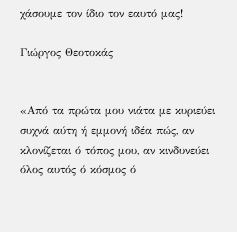χάσουμε τον ίδιο τον εαυτό μας!

Γιώργος Θεοτοκάς


«Από τα πρώτα μου νιάτα με κυριεύει συχνά αύτη ή εμμονή ιδέα πώς, αν κλονίζεται ό τόπος μου, αν κινδυνεύει όλος αυτός ό κόσμος ό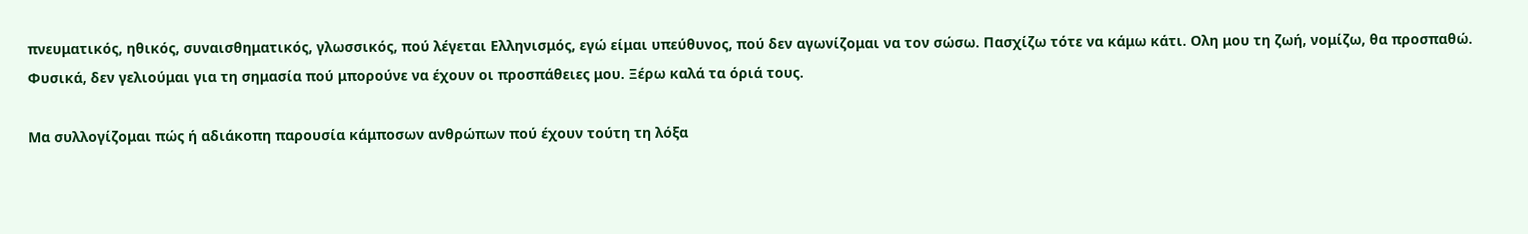πνευματικός, ηθικός, συναισθηματικός, γλωσσικός, πού λέγεται Ελληνισμός, εγώ είμαι υπεύθυνος, πού δεν αγωνίζομαι να τον σώσω. Πασχίζω τότε να κάμω κάτι. Ολη μου τη ζωή, νομίζω, θα προσπαθώ. Φυσικά, δεν γελιούμαι για τη σημασία πού μπορούνε να έχουν οι προσπάθειες μου. Ξέρω καλά τα όριά τους.

Μα συλλογίζομαι πώς ή αδιάκοπη παρουσία κάμποσων ανθρώπων πού έχουν τούτη τη λόξα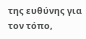της ευθύνης για τον τόπο,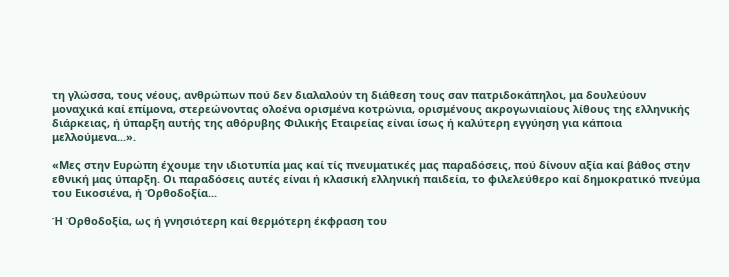τη γλώσσα, τους νέους, ανθρώπων πού δεν διαλαλούν τη διάθεση τους σαν πατριδοκάπηλοι, μα δουλεύουν μοναχικά καί επίμονα, στερεώνοντας ολοένα ορισμένα κοτρώνια, ορισμένους ακρογωνιαίους λίθους της ελληνικής διάρκειας, ή ύπαρξη αυτής της αθόρυβης Φιλικής Εταιρείας είναι ίσως ή καλύτερη εγγύηση για κάποια μελλούμενα...».

«Μες στην Ευρώπη έχουμε την ιδιοτυπία μας καί τίς πνευματικές μας παραδόσεις, πού δίνουν αξία καί βάθος στην εθνική μας ύπαρξη. Οι παραδόσεις αυτές είναι ή κλασική ελληνική παιδεία, το φιλελεύθερο καί δημοκρατικό πνεύμα του Εικοσιένα, ή Όρθοδοξία...

Ή Όρθοδοξία, ως ή γνησιότερη καί θερμότερη έκφραση του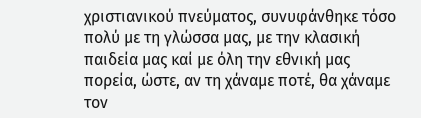χριστιανικού πνεύματος, συνυφάνθηκε τόσο πολύ με τη γλώσσα μας, με την κλασική παιδεία μας καί με όλη την εθνική μας πορεία, ώστε, αν τη χάναμε ποτέ, θα χάναμε τον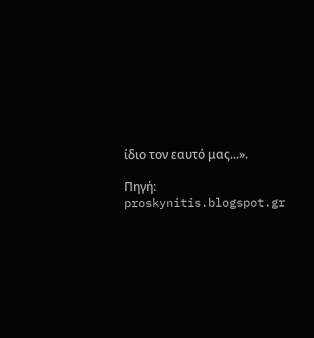ίδιο τον εαυτό μας...».

Πηγή: proskynitis.blogspot.gr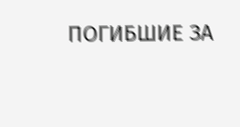ПОГИБШИЕ ЗА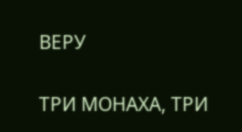ВЕРУ


ТРИ МОНАХА, ТРИ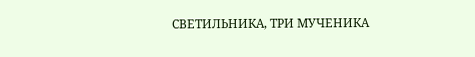СВЕТИЛЬНИКА, ТРИ МУЧЕНИКА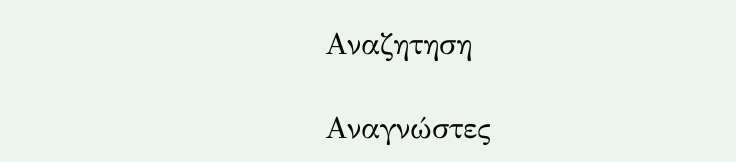Αναζητηση

Αναγνώστες